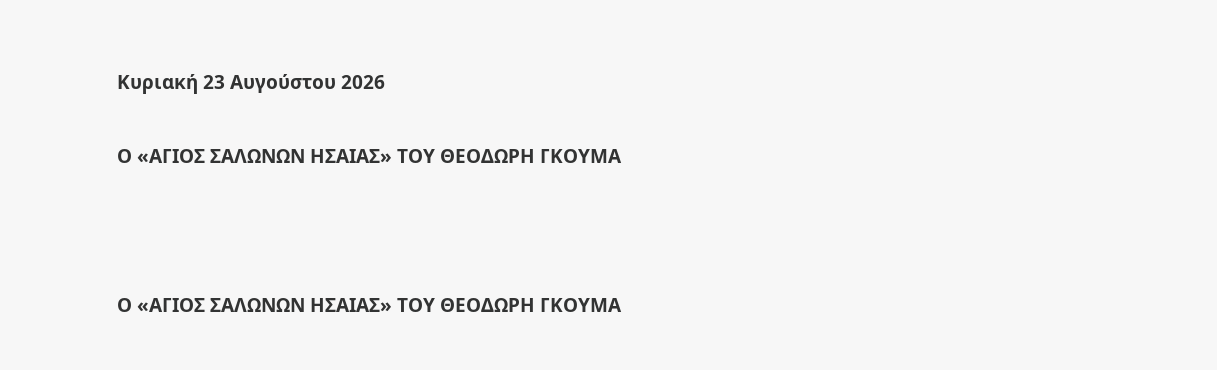Κυριακή 23 Αυγούστου 2026

Ο «ΑΓΙΟΣ ΣΑΛΩΝΩΝ ΗΣΑΙΑΣ» ΤΟΥ ΘΕΟΔΩΡΗ ΓΚΟΥΜΑ



Ο «ΑΓΙΟΣ ΣΑΛΩΝΩΝ ΗΣΑΙΑΣ» ΤΟΥ ΘΕΟΔΩΡΗ ΓΚΟΥΜΑ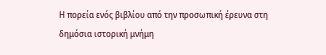Η πορεία ενός βιβλίου από την προσωπική έρευνα στη δημόσια ιστορική μνήμη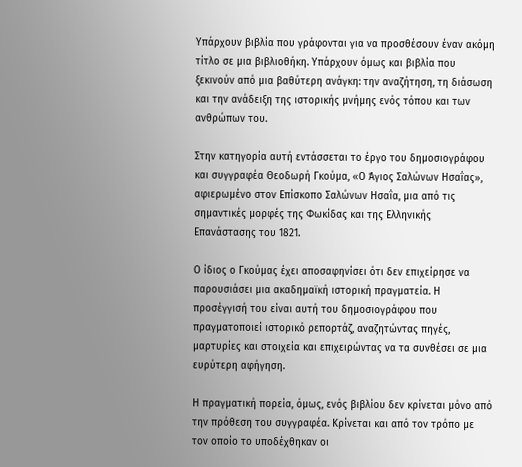Υπάρχουν βιβλία που γράφονται για να προσθέσουν έναν ακόμη τίτλο σε μια βιβλιοθήκη. Υπάρχουν όμως και βιβλία που ξεκινούν από μια βαθύτερη ανάγκη: την αναζήτηση, τη διάσωση και την ανάδειξη της ιστορικής μνήμης ενός τόπου και των ανθρώπων του.

Στην κατηγορία αυτή εντάσσεται το έργο του δημοσιογράφου και συγγραφέα Θεοδωρή Γκούμα, «Ο Άγιος Σαλώνων Ησαΐας», αφιερωμένο στον Επίσκοπο Σαλώνων Ησαΐα, μια από τις σημαντικές μορφές της Φωκίδας και της Ελληνικής Επανάστασης του 1821.

Ο ίδιος ο Γκούμας έχει αποσαφηνίσει ότι δεν επιχείρησε να παρουσιάσει μια ακαδημαϊκή ιστορική πραγματεία. Η προσέγγισή του είναι αυτή του δημοσιογράφου που πραγματοποιεί ιστορικό ρεπορτάζ, αναζητώντας πηγές, μαρτυρίες και στοιχεία και επιχειρώντας να τα συνθέσει σε μια ευρύτερη αφήγηση.

Η πραγματική πορεία, όμως, ενός βιβλίου δεν κρίνεται μόνο από την πρόθεση του συγγραφέα. Κρίνεται και από τον τρόπο με τον οποίο το υποδέχθηκαν οι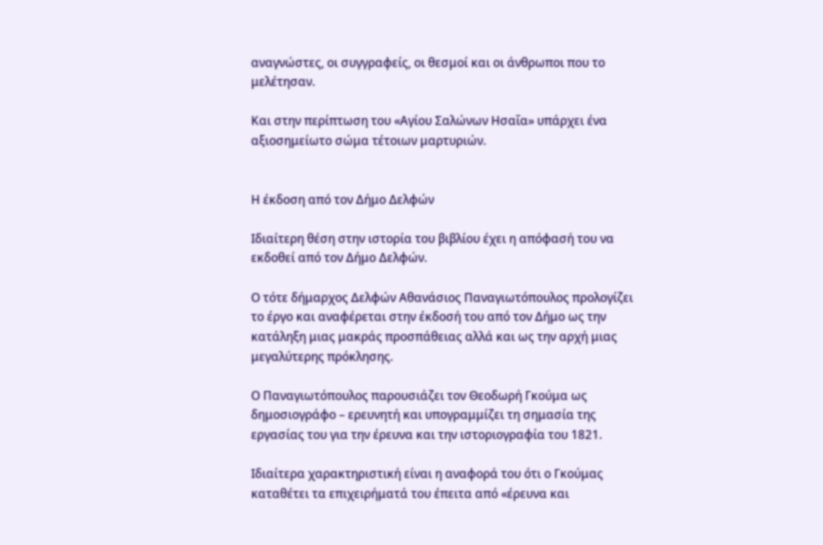αναγνώστες, οι συγγραφείς, οι θεσμοί και οι άνθρωποι που το μελέτησαν.

Και στην περίπτωση του «Αγίου Σαλώνων Ησαΐα» υπάρχει ένα αξιοσημείωτο σώμα τέτοιων μαρτυριών.


Η έκδοση από τον Δήμο Δελφών

Ιδιαίτερη θέση στην ιστορία του βιβλίου έχει η απόφασή του να εκδοθεί από τον Δήμο Δελφών.

Ο τότε δήμαρχος Δελφών Αθανάσιος Παναγιωτόπουλος προλογίζει το έργο και αναφέρεται στην έκδοσή του από τον Δήμο ως την κατάληξη μιας μακράς προσπάθειας αλλά και ως την αρχή μιας μεγαλύτερης πρόκλησης.

Ο Παναγιωτόπουλος παρουσιάζει τον Θεοδωρή Γκούμα ως δημοσιογράφο – ερευνητή και υπογραμμίζει τη σημασία της εργασίας του για την έρευνα και την ιστοριογραφία του 1821.

Ιδιαίτερα χαρακτηριστική είναι η αναφορά του ότι ο Γκούμας καταθέτει τα επιχειρήματά του έπειτα από «έρευνα και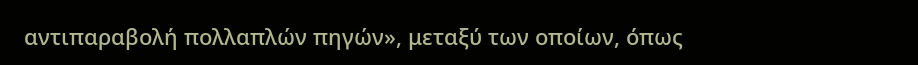αντιπαραβολή πολλαπλών πηγών», μεταξύ των οποίων, όπως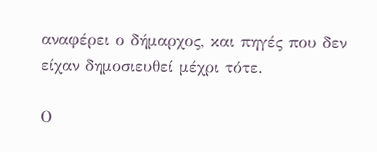αναφέρει ο δήμαρχος, και πηγές που δεν είχαν δημοσιευθεί μέχρι τότε.

Ο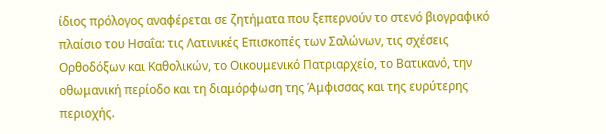ίδιος πρόλογος αναφέρεται σε ζητήματα που ξεπερνούν το στενό βιογραφικό πλαίσιο του Ησαΐα: τις Λατινικές Επισκοπές των Σαλώνων, τις σχέσεις Ορθοδόξων και Καθολικών, το Οικουμενικό Πατριαρχείο, το Βατικανό, την οθωμανική περίοδο και τη διαμόρφωση της Άμφισσας και της ευρύτερης περιοχής.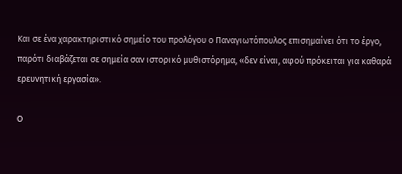Και σε ένα χαρακτηριστικό σημείο του προλόγου ο Παναγιωτόπουλος επισημαίνει ότι το έργο, παρότι διαβάζεται σε σημεία σαν ιστορικό μυθιστόρημα, «δεν είναι, αφού πρόκειται για καθαρά ερευνητική εργασία».

Ο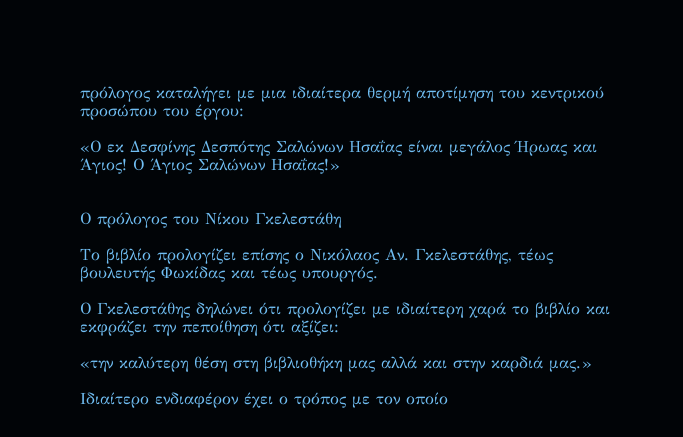πρόλογος καταλήγει με μια ιδιαίτερα θερμή αποτίμηση του κεντρικού προσώπου του έργου:

«Ο εκ Δεσφίνης Δεσπότης Σαλώνων Ησαΐας είναι μεγάλος Ήρωας και Άγιος! Ο Άγιος Σαλώνων Ησαΐας!»


Ο πρόλογος του Νίκου Γκελεστάθη

Το βιβλίο προλογίζει επίσης ο Νικόλαος Αν. Γκελεστάθης, τέως βουλευτής Φωκίδας και τέως υπουργός.

Ο Γκελεστάθης δηλώνει ότι προλογίζει με ιδιαίτερη χαρά το βιβλίο και εκφράζει την πεποίθηση ότι αξίζει:

«την καλύτερη θέση στη βιβλιοθήκη μας αλλά και στην καρδιά μας.»

Ιδιαίτερο ενδιαφέρον έχει ο τρόπος με τον οποίο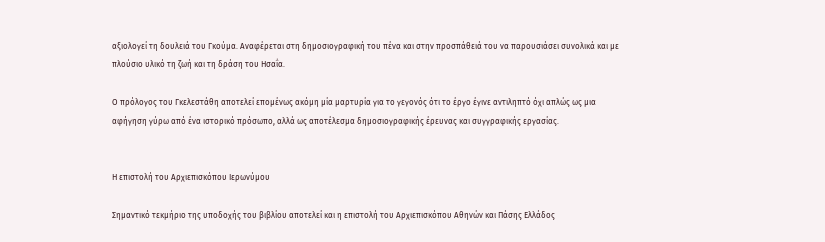αξιολογεί τη δουλειά του Γκούμα. Αναφέρεται στη δημοσιογραφική του πένα και στην προσπάθειά του να παρουσιάσει συνολικά και με πλούσιο υλικό τη ζωή και τη δράση του Ησαΐα.

Ο πρόλογος του Γκελεστάθη αποτελεί επομένως ακόμη μία μαρτυρία για το γεγονός ότι το έργο έγινε αντιληπτό όχι απλώς ως μια αφήγηση γύρω από ένα ιστορικό πρόσωπο, αλλά ως αποτέλεσμα δημοσιογραφικής έρευνας και συγγραφικής εργασίας.


Η επιστολή του Αρχιεπισκόπου Ιερωνύμου

Σημαντικό τεκμήριο της υποδοχής του βιβλίου αποτελεί και η επιστολή του Αρχιεπισκόπου Αθηνών και Πάσης Ελλάδος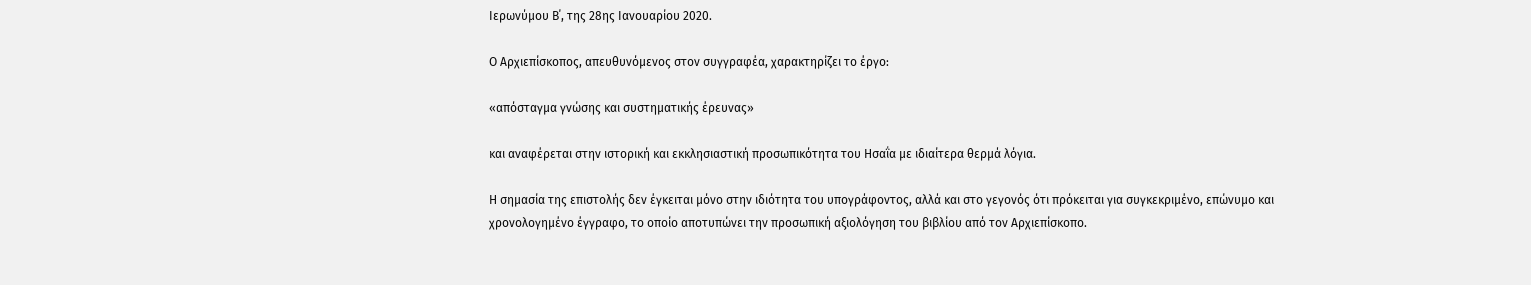Ιερωνύμου Β΄, της 28ης Ιανουαρίου 2020.

Ο Αρχιεπίσκοπος, απευθυνόμενος στον συγγραφέα, χαρακτηρίζει το έργο:

«απόσταγμα γνώσης και συστηματικής έρευνας»

και αναφέρεται στην ιστορική και εκκλησιαστική προσωπικότητα του Ησαΐα με ιδιαίτερα θερμά λόγια.

Η σημασία της επιστολής δεν έγκειται μόνο στην ιδιότητα του υπογράφοντος, αλλά και στο γεγονός ότι πρόκειται για συγκεκριμένο, επώνυμο και χρονολογημένο έγγραφο, το οποίο αποτυπώνει την προσωπική αξιολόγηση του βιβλίου από τον Αρχιεπίσκοπο.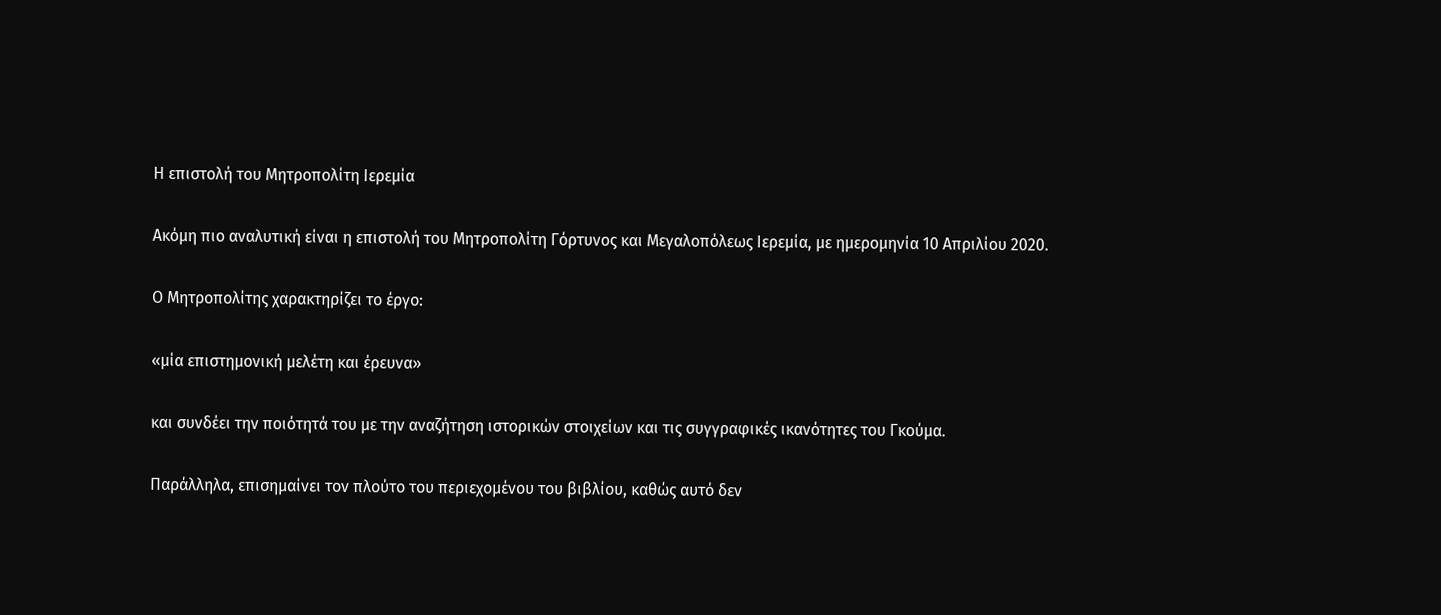Η επιστολή του Μητροπολίτη Ιερεμία

Ακόμη πιο αναλυτική είναι η επιστολή του Μητροπολίτη Γόρτυνος και Μεγαλοπόλεως Ιερεμία, με ημερομηνία 10 Απριλίου 2020.

Ο Μητροπολίτης χαρακτηρίζει το έργο:

«μία επιστημονική μελέτη και έρευνα»

και συνδέει την ποιότητά του με την αναζήτηση ιστορικών στοιχείων και τις συγγραφικές ικανότητες του Γκούμα.

Παράλληλα, επισημαίνει τον πλούτο του περιεχομένου του βιβλίου, καθώς αυτό δεν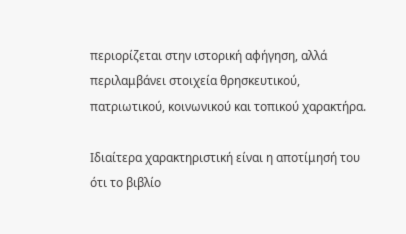περιορίζεται στην ιστορική αφήγηση, αλλά περιλαμβάνει στοιχεία θρησκευτικού, πατριωτικού, κοινωνικού και τοπικού χαρακτήρα.

Ιδιαίτερα χαρακτηριστική είναι η αποτίμησή του ότι το βιβλίο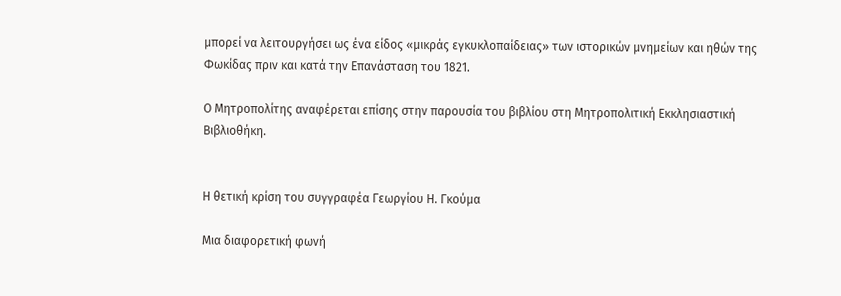μπορεί να λειτουργήσει ως ένα είδος «μικράς εγκυκλοπαίδειας» των ιστορικών μνημείων και ηθών της Φωκίδας πριν και κατά την Επανάσταση του 1821.

Ο Μητροπολίτης αναφέρεται επίσης στην παρουσία του βιβλίου στη Μητροπολιτική Εκκλησιαστική Βιβλιοθήκη.


Η θετική κρίση του συγγραφέα Γεωργίου Η. Γκούμα

Μια διαφορετική φωνή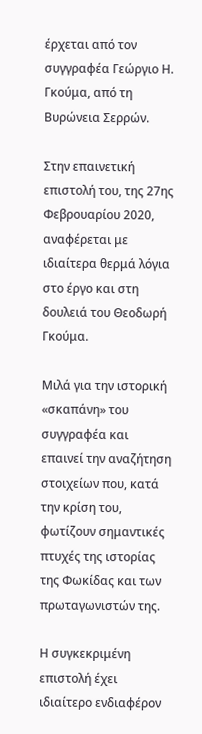έρχεται από τον συγγραφέα Γεώργιο Η. Γκούμα, από τη Βυρώνεια Σερρών.

Στην επαινετική επιστολή του, της 27ης Φεβρουαρίου 2020, αναφέρεται με ιδιαίτερα θερμά λόγια στο έργο και στη δουλειά του Θεοδωρή Γκούμα.

Μιλά για την ιστορική «σκαπάνη» του συγγραφέα και επαινεί την αναζήτηση στοιχείων που, κατά την κρίση του, φωτίζουν σημαντικές πτυχές της ιστορίας της Φωκίδας και των πρωταγωνιστών της.

Η συγκεκριμένη επιστολή έχει ιδιαίτερο ενδιαφέρον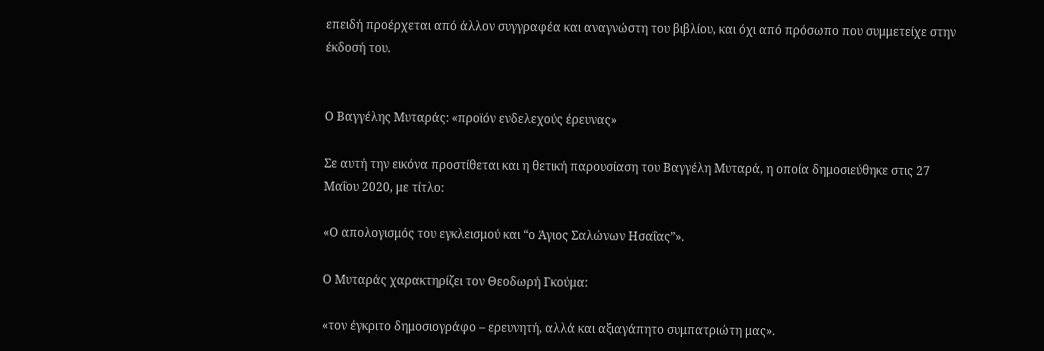επειδή προέρχεται από άλλον συγγραφέα και αναγνώστη του βιβλίου, και όχι από πρόσωπο που συμμετείχε στην έκδοσή του.


Ο Βαγγέλης Μυταράς: «προϊόν ενδελεχούς έρευνας»

Σε αυτή την εικόνα προστίθεται και η θετική παρουσίαση του Βαγγέλη Μυταρά, η οποία δημοσιεύθηκε στις 27 Μαΐου 2020, με τίτλο:

«Ο απολογισμός του εγκλεισμού και “ο Άγιος Σαλώνων Ησαΐας”».

Ο Μυταράς χαρακτηρίζει τον Θεοδωρή Γκούμα:

«τον έγκριτο δημοσιογράφο – ερευνητή, αλλά και αξιαγάπητο συμπατριώτη μας».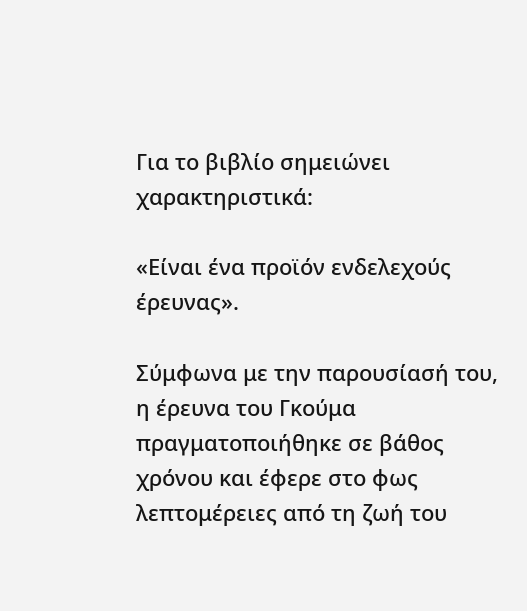Για το βιβλίο σημειώνει χαρακτηριστικά:

«Είναι ένα προϊόν ενδελεχούς έρευνας».

Σύμφωνα με την παρουσίασή του, η έρευνα του Γκούμα πραγματοποιήθηκε σε βάθος χρόνου και έφερε στο φως λεπτομέρειες από τη ζωή του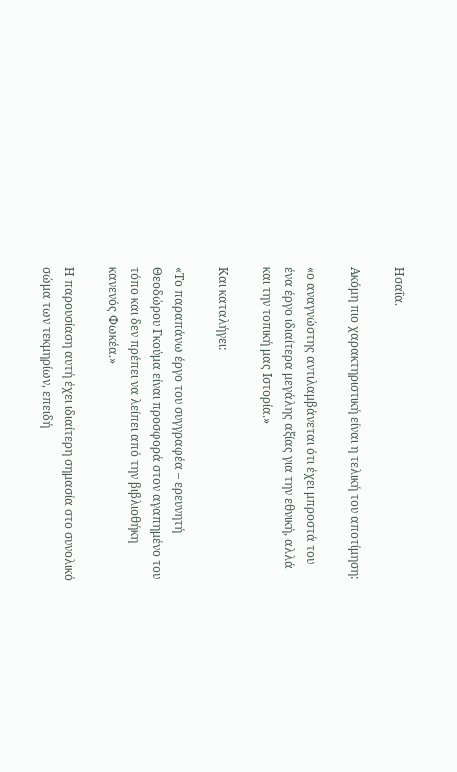Ησαΐα.

Ακόμη πιο χαρακτηριστική είναι η τελική του αποτίμηση:

«ο αναγνώστης αντιλαμβάνεται ότι έχει μπροστά του ένα έργο ιδιαίτερα μεγάλης αξίας για την εθνική, αλλά και την τοπική μας Ιστορία.»

Και καταλήγει:

«Το παραπάνω έργο του συγγραφέα – ερευνητή Θεοδώρου Γκούμα είναι προσφορά στον αγαπημένο του τόπο και δεν πρέπει να λείπει από την βιβλιοθήκη κανενός Φωκέα.»

Η παρουσίαση αυτή έχει ιδιαίτερη σημασία στο συνολικό σώμα των τεκμηρίων, επειδή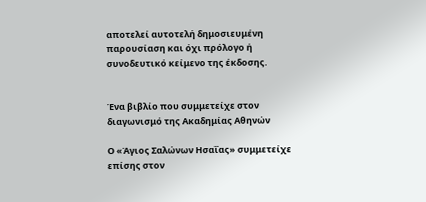αποτελεί αυτοτελή δημοσιευμένη παρουσίαση και όχι πρόλογο ή συνοδευτικό κείμενο της έκδοσης.


Ένα βιβλίο που συμμετείχε στον διαγωνισμό της Ακαδημίας Αθηνών

Ο «Άγιος Σαλώνων Ησαΐας» συμμετείχε επίσης στον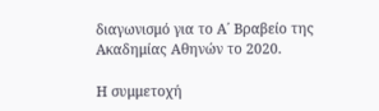διαγωνισμό για το Α΄ Βραβείο της Ακαδημίας Αθηνών το 2020.

Η συμμετοχή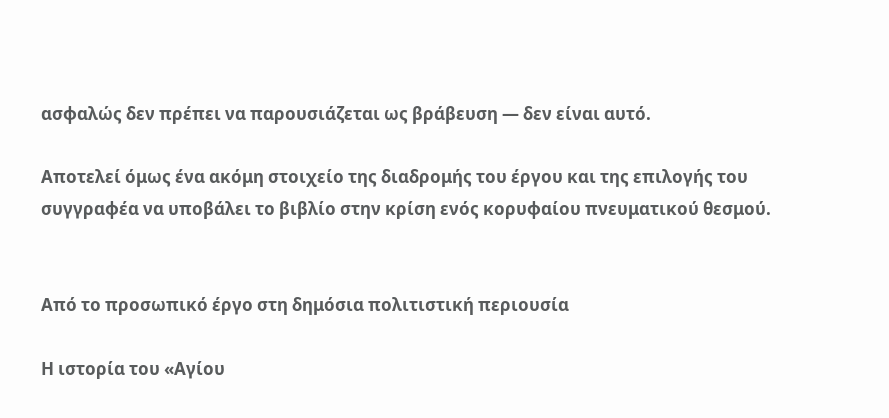ασφαλώς δεν πρέπει να παρουσιάζεται ως βράβευση — δεν είναι αυτό.

Αποτελεί όμως ένα ακόμη στοιχείο της διαδρομής του έργου και της επιλογής του συγγραφέα να υποβάλει το βιβλίο στην κρίση ενός κορυφαίου πνευματικού θεσμού.


Από το προσωπικό έργο στη δημόσια πολιτιστική περιουσία

Η ιστορία του «Αγίου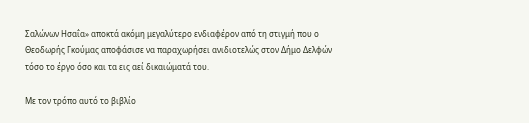Σαλώνων Ησαΐα» αποκτά ακόμη μεγαλύτερο ενδιαφέρον από τη στιγμή που ο Θεοδωρής Γκούμας αποφάσισε να παραχωρήσει ανιδιοτελώς στον Δήμο Δελφών τόσο το έργο όσο και τα εις αεί δικαιώματά του.

Με τον τρόπο αυτό το βιβλίο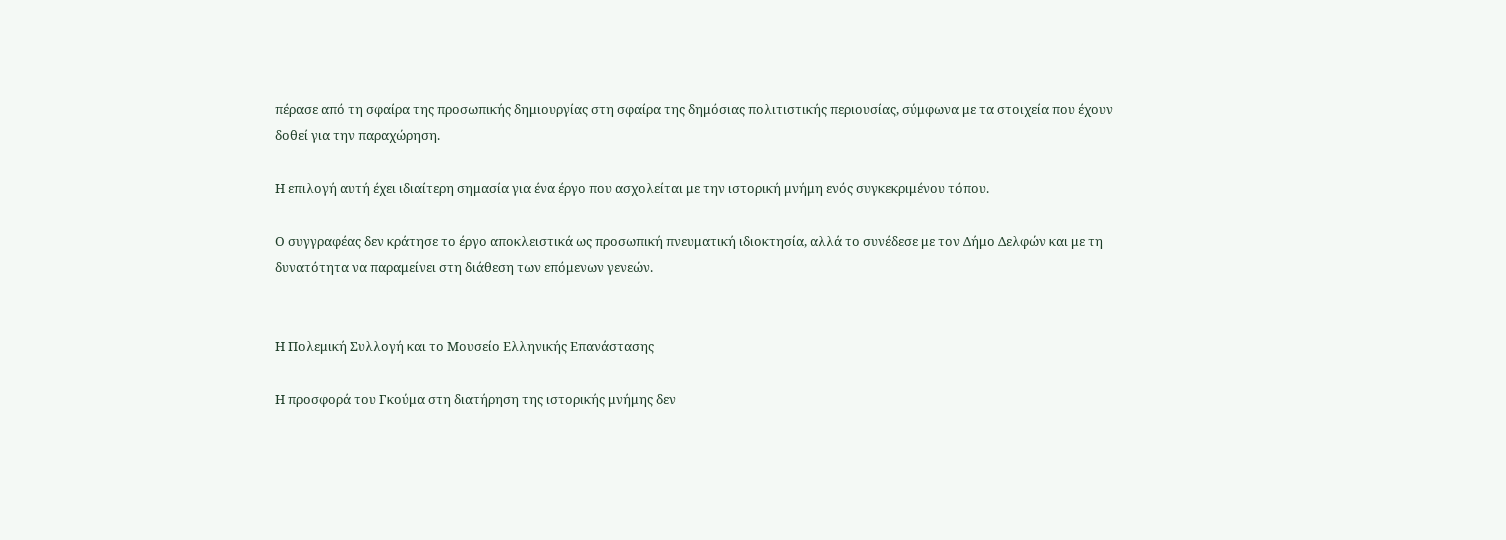πέρασε από τη σφαίρα της προσωπικής δημιουργίας στη σφαίρα της δημόσιας πολιτιστικής περιουσίας, σύμφωνα με τα στοιχεία που έχουν δοθεί για την παραχώρηση.

Η επιλογή αυτή έχει ιδιαίτερη σημασία για ένα έργο που ασχολείται με την ιστορική μνήμη ενός συγκεκριμένου τόπου.

Ο συγγραφέας δεν κράτησε το έργο αποκλειστικά ως προσωπική πνευματική ιδιοκτησία, αλλά το συνέδεσε με τον Δήμο Δελφών και με τη δυνατότητα να παραμείνει στη διάθεση των επόμενων γενεών.


Η Πολεμική Συλλογή και το Μουσείο Ελληνικής Επανάστασης

Η προσφορά του Γκούμα στη διατήρηση της ιστορικής μνήμης δεν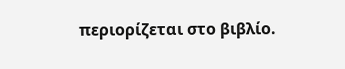περιορίζεται στο βιβλίο.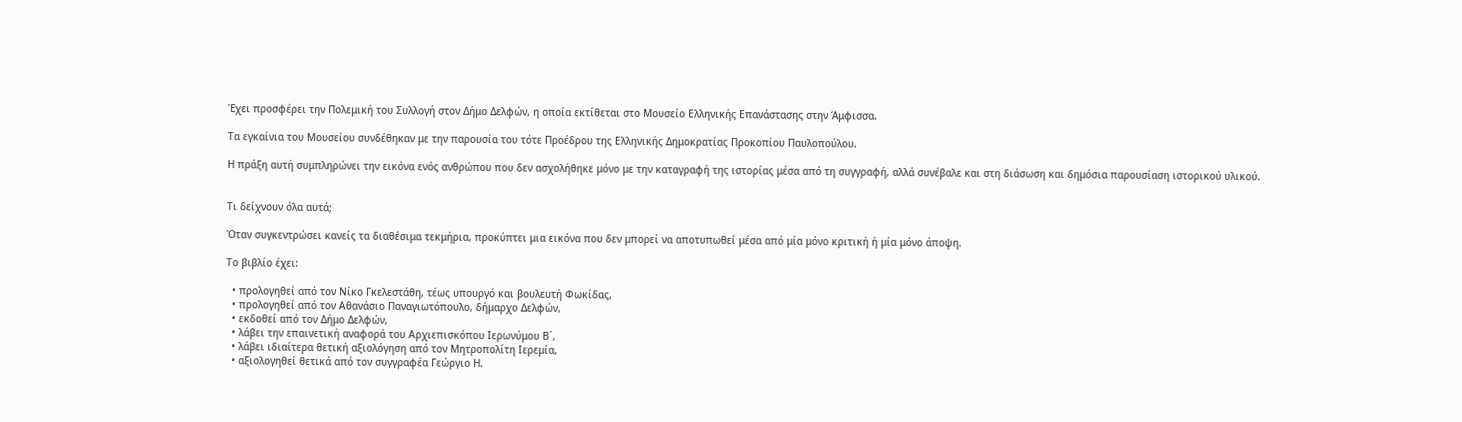Έχει προσφέρει την Πολεμική του Συλλογή στον Δήμο Δελφών, η οποία εκτίθεται στο Μουσείο Ελληνικής Επανάστασης στην Άμφισσα.

Τα εγκαίνια του Μουσείου συνδέθηκαν με την παρουσία του τότε Προέδρου της Ελληνικής Δημοκρατίας Προκοπίου Παυλοπούλου.

Η πράξη αυτή συμπληρώνει την εικόνα ενός ανθρώπου που δεν ασχολήθηκε μόνο με την καταγραφή της ιστορίας μέσα από τη συγγραφή, αλλά συνέβαλε και στη διάσωση και δημόσια παρουσίαση ιστορικού υλικού.


Τι δείχνουν όλα αυτά;

Όταν συγκεντρώσει κανείς τα διαθέσιμα τεκμήρια, προκύπτει μια εικόνα που δεν μπορεί να αποτυπωθεί μέσα από μία μόνο κριτική ή μία μόνο άποψη.

Το βιβλίο έχει:

  • προλογηθεί από τον Νίκο Γκελεστάθη, τέως υπουργό και βουλευτή Φωκίδας,
  • προλογηθεί από τον Αθανάσιο Παναγιωτόπουλο, δήμαρχο Δελφών,
  • εκδοθεί από τον Δήμο Δελφών,
  • λάβει την επαινετική αναφορά του Αρχιεπισκόπου Ιερωνύμου Β΄,
  • λάβει ιδιαίτερα θετική αξιολόγηση από τον Μητροπολίτη Ιερεμία,
  • αξιολογηθεί θετικά από τον συγγραφέα Γεώργιο Η.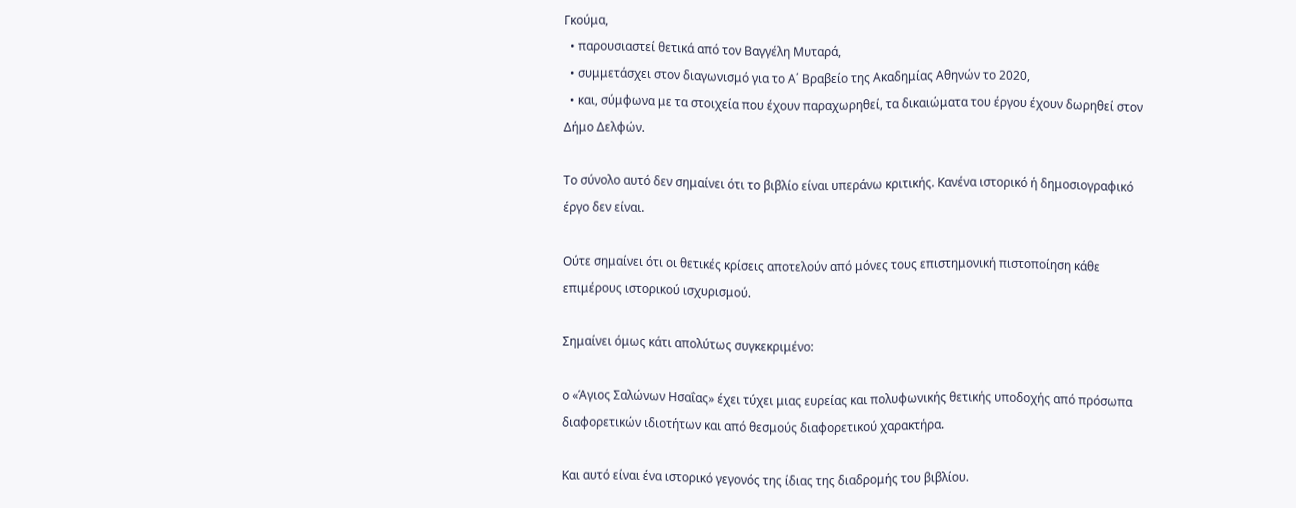Γκούμα,
  • παρουσιαστεί θετικά από τον Βαγγέλη Μυταρά,
  • συμμετάσχει στον διαγωνισμό για το Α΄ Βραβείο της Ακαδημίας Αθηνών το 2020,
  • και, σύμφωνα με τα στοιχεία που έχουν παραχωρηθεί, τα δικαιώματα του έργου έχουν δωρηθεί στον Δήμο Δελφών.

Το σύνολο αυτό δεν σημαίνει ότι το βιβλίο είναι υπεράνω κριτικής. Κανένα ιστορικό ή δημοσιογραφικό έργο δεν είναι.

Ούτε σημαίνει ότι οι θετικές κρίσεις αποτελούν από μόνες τους επιστημονική πιστοποίηση κάθε επιμέρους ιστορικού ισχυρισμού.

Σημαίνει όμως κάτι απολύτως συγκεκριμένο:

ο «Άγιος Σαλώνων Ησαΐας» έχει τύχει μιας ευρείας και πολυφωνικής θετικής υποδοχής από πρόσωπα διαφορετικών ιδιοτήτων και από θεσμούς διαφορετικού χαρακτήρα.

Και αυτό είναι ένα ιστορικό γεγονός της ίδιας της διαδρομής του βιβλίου.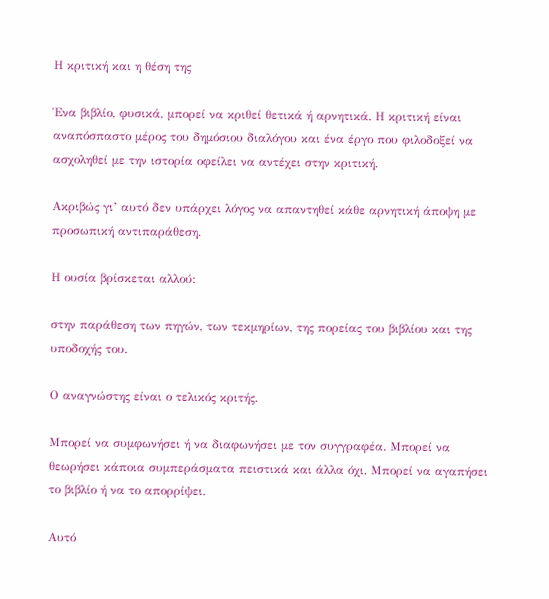Η κριτική και η θέση της

Ένα βιβλίο, φυσικά, μπορεί να κριθεί θετικά ή αρνητικά. Η κριτική είναι αναπόσπαστο μέρος του δημόσιου διαλόγου και ένα έργο που φιλοδοξεί να ασχοληθεί με την ιστορία οφείλει να αντέχει στην κριτική.

Ακριβώς γι’ αυτό δεν υπάρχει λόγος να απαντηθεί κάθε αρνητική άποψη με προσωπική αντιπαράθεση.

Η ουσία βρίσκεται αλλού:

στην παράθεση των πηγών, των τεκμηρίων, της πορείας του βιβλίου και της υποδοχής του.

Ο αναγνώστης είναι ο τελικός κριτής.

Μπορεί να συμφωνήσει ή να διαφωνήσει με τον συγγραφέα. Μπορεί να θεωρήσει κάποια συμπεράσματα πειστικά και άλλα όχι. Μπορεί να αγαπήσει το βιβλίο ή να το απορρίψει.

Αυτό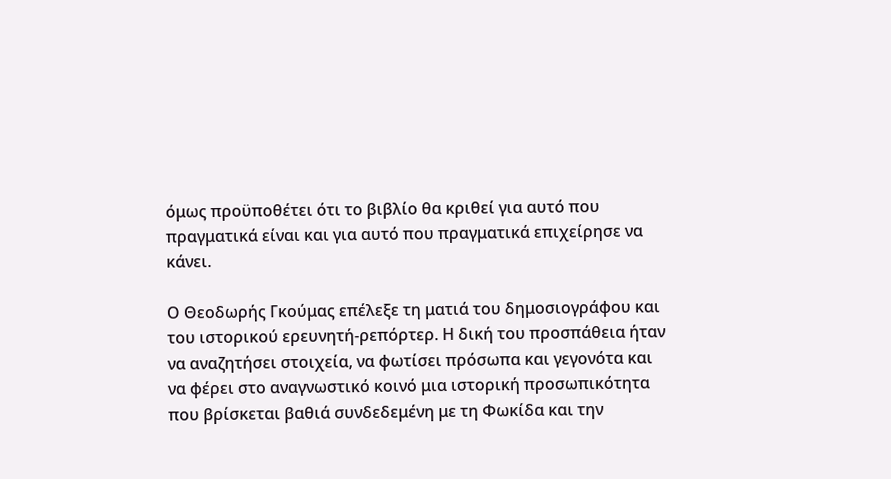όμως προϋποθέτει ότι το βιβλίο θα κριθεί για αυτό που πραγματικά είναι και για αυτό που πραγματικά επιχείρησε να κάνει.

Ο Θεοδωρής Γκούμας επέλεξε τη ματιά του δημοσιογράφου και του ιστορικού ερευνητή-ρεπόρτερ. Η δική του προσπάθεια ήταν να αναζητήσει στοιχεία, να φωτίσει πρόσωπα και γεγονότα και να φέρει στο αναγνωστικό κοινό μια ιστορική προσωπικότητα που βρίσκεται βαθιά συνδεδεμένη με τη Φωκίδα και την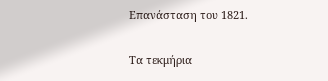Επανάσταση του 1821.


Τα τεκμήρια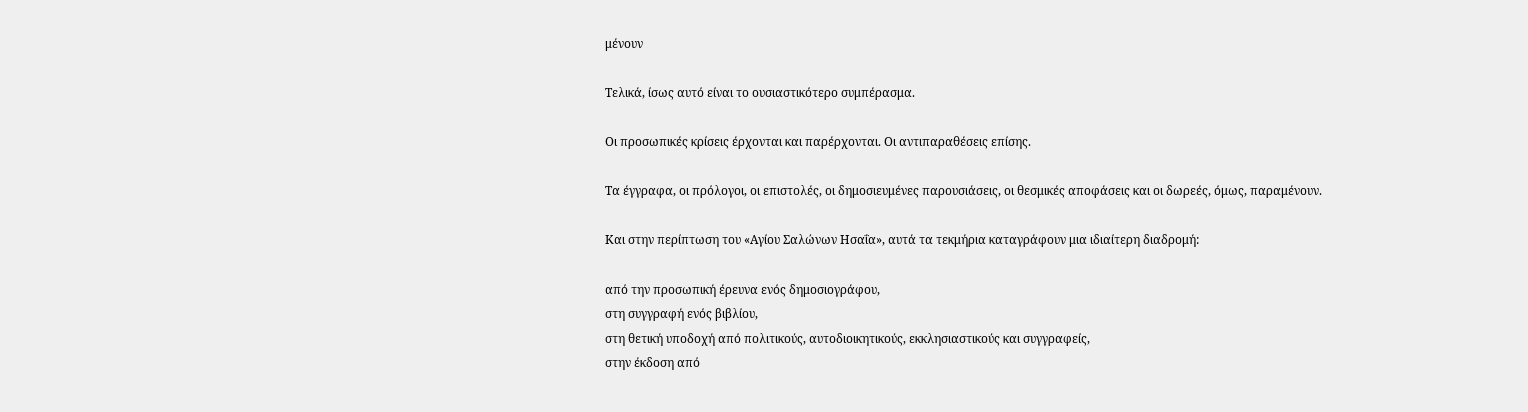μένουν

Τελικά, ίσως αυτό είναι το ουσιαστικότερο συμπέρασμα.

Οι προσωπικές κρίσεις έρχονται και παρέρχονται. Οι αντιπαραθέσεις επίσης.

Τα έγγραφα, οι πρόλογοι, οι επιστολές, οι δημοσιευμένες παρουσιάσεις, οι θεσμικές αποφάσεις και οι δωρεές, όμως, παραμένουν.

Και στην περίπτωση του «Αγίου Σαλώνων Ησαΐα», αυτά τα τεκμήρια καταγράφουν μια ιδιαίτερη διαδρομή:

από την προσωπική έρευνα ενός δημοσιογράφου,
στη συγγραφή ενός βιβλίου,
στη θετική υποδοχή από πολιτικούς, αυτοδιοικητικούς, εκκλησιαστικούς και συγγραφείς,
στην έκδοση από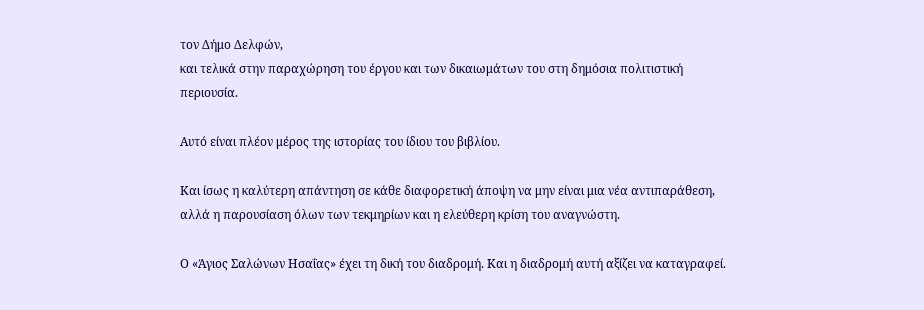τον Δήμο Δελφών,
και τελικά στην παραχώρηση του έργου και των δικαιωμάτων του στη δημόσια πολιτιστική περιουσία.

Αυτό είναι πλέον μέρος της ιστορίας του ίδιου του βιβλίου.

Και ίσως η καλύτερη απάντηση σε κάθε διαφορετική άποψη να μην είναι μια νέα αντιπαράθεση, αλλά η παρουσίαση όλων των τεκμηρίων και η ελεύθερη κρίση του αναγνώστη.

Ο «Άγιος Σαλώνων Ησαΐας» έχει τη δική του διαδρομή. Και η διαδρομή αυτή αξίζει να καταγραφεί.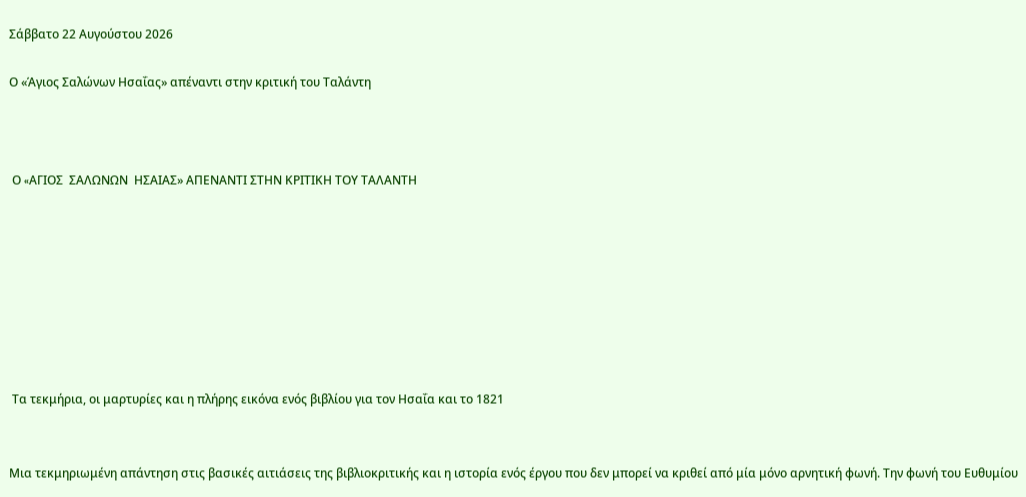Σάββατο 22 Αυγούστου 2026

Ο «Άγιος Σαλώνων Ησαΐας» απέναντι στην κριτική του Ταλάντη



 Ο «AΓΙΟΣ  ΣΑΛΩΝΩΝ  ΗΣΑΙΑΣ» ΑΠΕΝΑΝΤΙ ΣΤΗΝ ΚΡΙΤΙΚΗ ΤΟΥ ΤΑΛΑΝΤΗ








 Τα τεκμήρια, οι μαρτυρίες και η πλήρης εικόνα ενός βιβλίου για τον Ησαΐα και το 1821


Μια τεκμηριωμένη απάντηση στις βασικές αιτιάσεις της βιβλιοκριτικής και η ιστορία ενός έργου που δεν μπορεί να κριθεί από μία μόνο αρνητική φωνή. Την φωνή του Ευθυμίου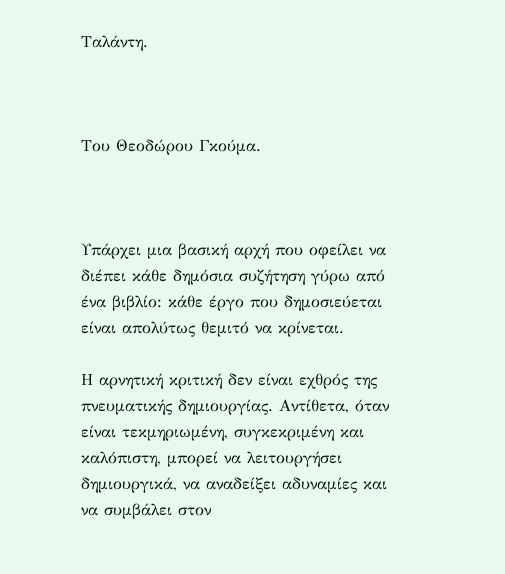Ταλάντη.



Του Θεοδώρου Γκούμα.



Υπάρχει μια βασική αρχή που οφείλει να διέπει κάθε δημόσια συζήτηση γύρω από ένα βιβλίο: κάθε έργο που δημοσιεύεται είναι απολύτως θεμιτό να κρίνεται.

Η αρνητική κριτική δεν είναι εχθρός της πνευματικής δημιουργίας. Αντίθετα, όταν είναι τεκμηριωμένη, συγκεκριμένη και καλόπιστη, μπορεί να λειτουργήσει δημιουργικά, να αναδείξει αδυναμίες και να συμβάλει στον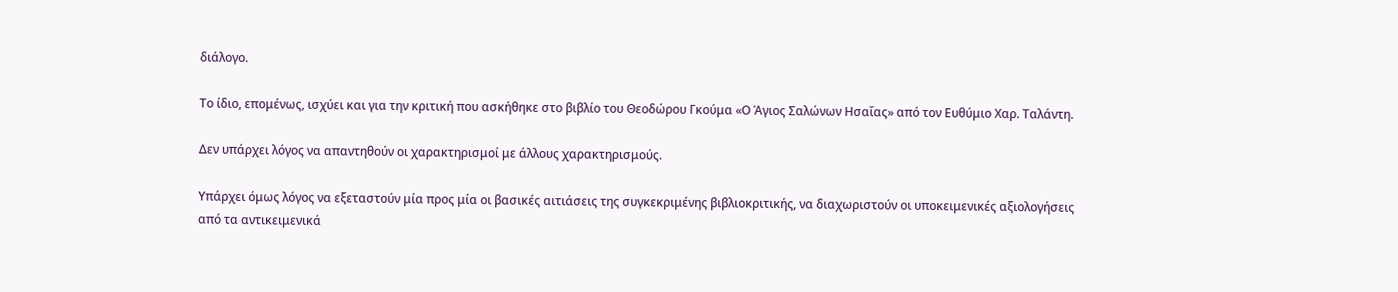διάλογο.

Το ίδιο, επομένως, ισχύει και για την κριτική που ασκήθηκε στο βιβλίο του Θεοδώρου Γκούμα «Ο Άγιος Σαλώνων Ησαΐας» από τον Ευθύμιο Χαρ. Ταλάντη.

Δεν υπάρχει λόγος να απαντηθούν οι χαρακτηρισμοί με άλλους χαρακτηρισμούς.

Υπάρχει όμως λόγος να εξεταστούν μία προς μία οι βασικές αιτιάσεις της συγκεκριμένης βιβλιοκριτικής, να διαχωριστούν οι υποκειμενικές αξιολογήσεις από τα αντικειμενικά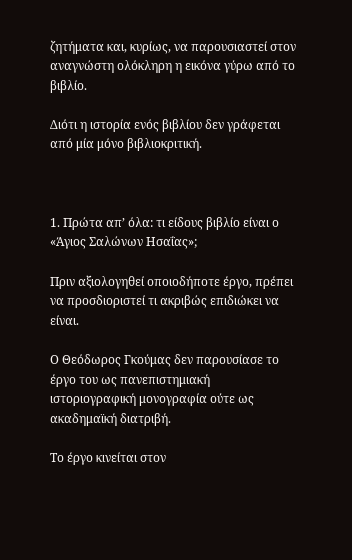ζητήματα και, κυρίως, να παρουσιαστεί στον αναγνώστη ολόκληρη η εικόνα γύρω από το βιβλίο.

Διότι η ιστορία ενός βιβλίου δεν γράφεται από μία μόνο βιβλιοκριτική.



1. Πρώτα απ’ όλα: τι είδους βιβλίο είναι ο «Άγιος Σαλώνων Ησαΐας»;

Πριν αξιολογηθεί οποιοδήποτε έργο, πρέπει να προσδιοριστεί τι ακριβώς επιδιώκει να είναι.

Ο Θεόδωρος Γκούμας δεν παρουσίασε το έργο του ως πανεπιστημιακή ιστοριογραφική μονογραφία ούτε ως ακαδημαϊκή διατριβή.

Το έργο κινείται στον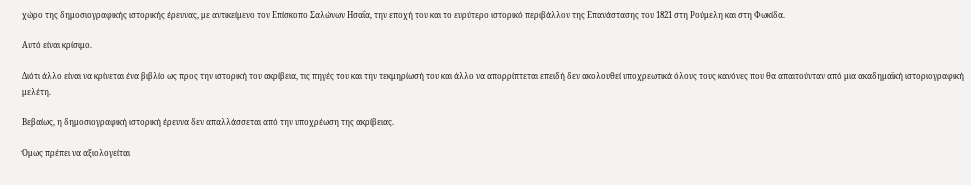χώρο της δημοσιογραφικής ιστορικής έρευνας, με αντικείμενο τον Επίσκοπο Σαλώνων Ησαΐα, την εποχή του και το ευρύτερο ιστορικό περιβάλλον της Επανάστασης του 1821 στη Ρούμελη και στη Φωκίδα.

Αυτό είναι κρίσιμο.

Διότι άλλο είναι να κρίνεται ένα βιβλίο ως προς την ιστορική του ακρίβεια, τις πηγές του και την τεκμηρίωσή του και άλλο να απορρίπτεται επειδή δεν ακολουθεί υποχρεωτικά όλους τους κανόνες που θα απαιτούνταν από μια ακαδημαϊκή ιστοριογραφική μελέτη.

Βεβαίως, η δημοσιογραφική ιστορική έρευνα δεν απαλλάσσεται από την υποχρέωση της ακρίβειας.

Όμως πρέπει να αξιολογείται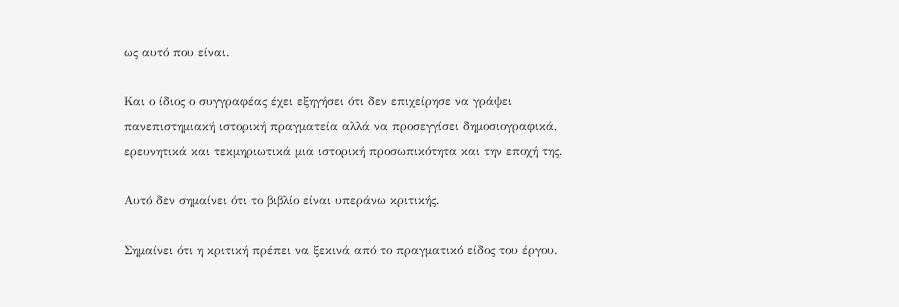ως αυτό που είναι.

Και ο ίδιος ο συγγραφέας έχει εξηγήσει ότι δεν επιχείρησε να γράψει πανεπιστημιακή ιστορική πραγματεία αλλά να προσεγγίσει δημοσιογραφικά, ερευνητικά και τεκμηριωτικά μια ιστορική προσωπικότητα και την εποχή της.

Αυτό δεν σημαίνει ότι το βιβλίο είναι υπεράνω κριτικής.

Σημαίνει ότι η κριτική πρέπει να ξεκινά από το πραγματικό είδος του έργου.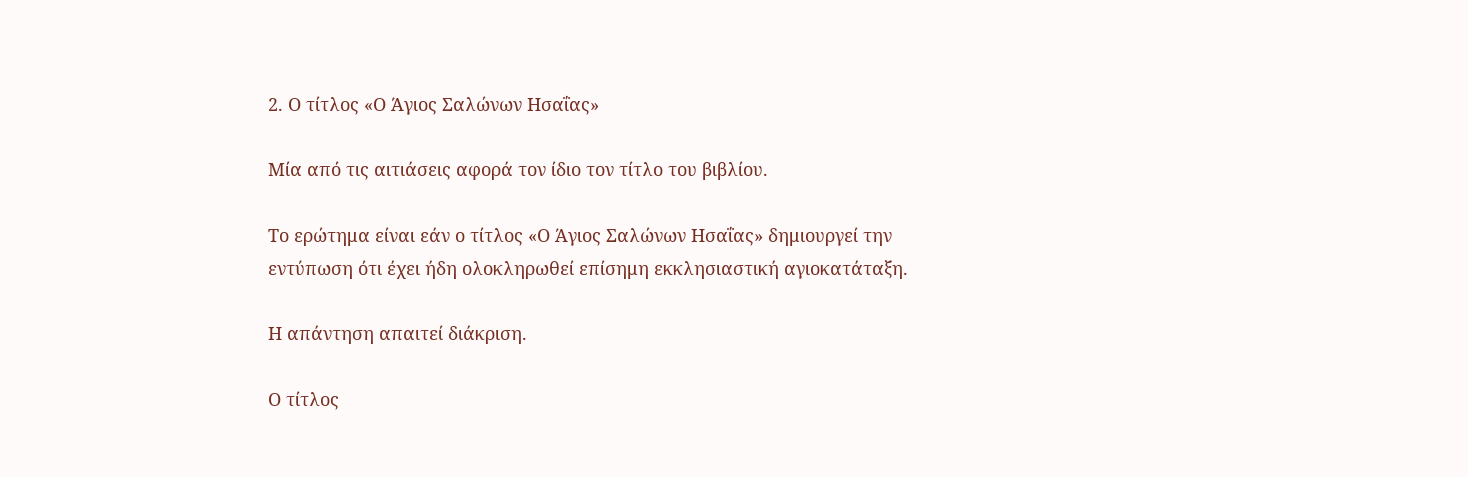2. Ο τίτλος «Ο Άγιος Σαλώνων Ησαΐας»

Μία από τις αιτιάσεις αφορά τον ίδιο τον τίτλο του βιβλίου.

Το ερώτημα είναι εάν ο τίτλος «Ο Άγιος Σαλώνων Ησαΐας» δημιουργεί την εντύπωση ότι έχει ήδη ολοκληρωθεί επίσημη εκκλησιαστική αγιοκατάταξη.

Η απάντηση απαιτεί διάκριση.

Ο τίτλος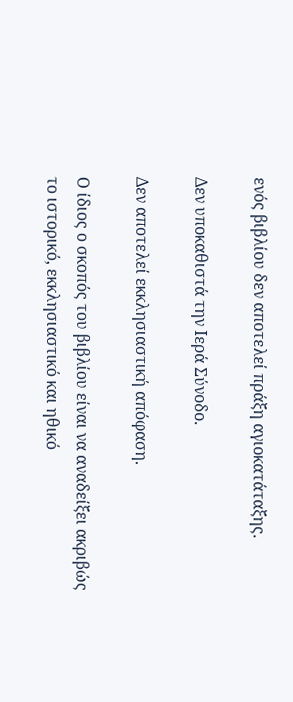ενός βιβλίου δεν αποτελεί πράξη αγιοκατάταξης.

Δεν υποκαθιστά την Ιερά Σύνοδο.

Δεν αποτελεί εκκλησιαστική απόφαση.

Ο ίδιος ο σκοπός του βιβλίου είναι να αναδείξει ακριβώς το ιστορικό, εκκλησιαστικό και ηθικό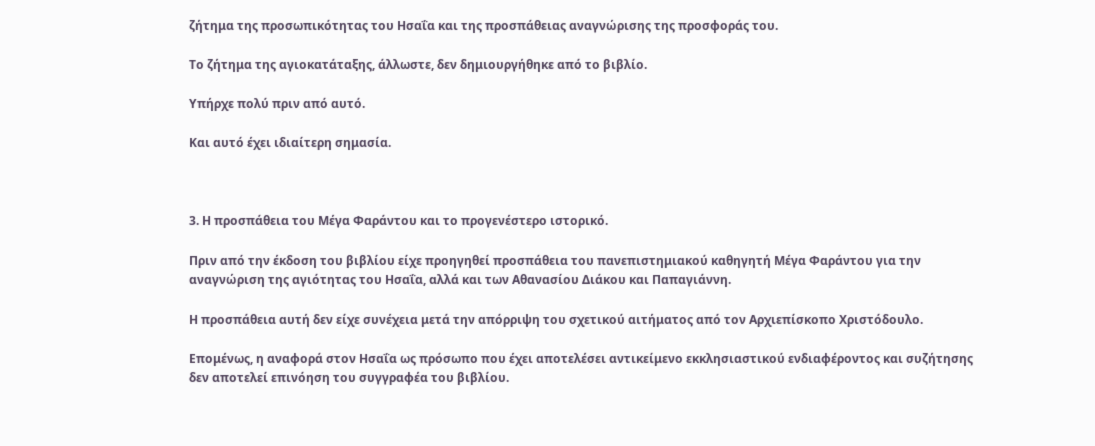ζήτημα της προσωπικότητας του Ησαΐα και της προσπάθειας αναγνώρισης της προσφοράς του.

Το ζήτημα της αγιοκατάταξης, άλλωστε, δεν δημιουργήθηκε από το βιβλίο.

Υπήρχε πολύ πριν από αυτό.

Και αυτό έχει ιδιαίτερη σημασία.



3. Η προσπάθεια του Μέγα Φαράντου και το προγενέστερο ιστορικό.

Πριν από την έκδοση του βιβλίου είχε προηγηθεί προσπάθεια του πανεπιστημιακού καθηγητή Μέγα Φαράντου για την αναγνώριση της αγιότητας του Ησαΐα, αλλά και των Αθανασίου Διάκου και Παπαγιάννη.

Η προσπάθεια αυτή δεν είχε συνέχεια μετά την απόρριψη του σχετικού αιτήματος από τον Αρχιεπίσκοπο Χριστόδουλο.

Επομένως, η αναφορά στον Ησαΐα ως πρόσωπο που έχει αποτελέσει αντικείμενο εκκλησιαστικού ενδιαφέροντος και συζήτησης δεν αποτελεί επινόηση του συγγραφέα του βιβλίου.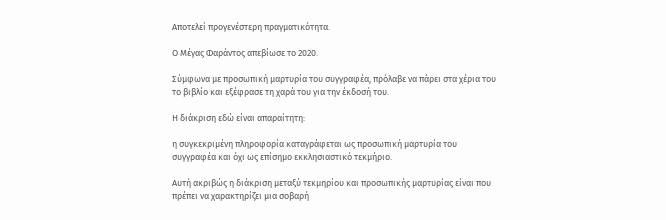Αποτελεί προγενέστερη πραγματικότητα.

Ο Μέγας Φαράντος απεβίωσε το 2020.

Σύμφωνα με προσωπική μαρτυρία του συγγραφέα, πρόλαβε να πάρει στα χέρια του το βιβλίο και εξέφρασε τη χαρά του για την έκδοσή του.

Η διάκριση εδώ είναι απαραίτητη:

η συγκεκριμένη πληροφορία καταγράφεται ως προσωπική μαρτυρία του συγγραφέα και όχι ως επίσημο εκκλησιαστικό τεκμήριο.

Αυτή ακριβώς η διάκριση μεταξύ τεκμηρίου και προσωπικής μαρτυρίας είναι που πρέπει να χαρακτηρίζει μια σοβαρή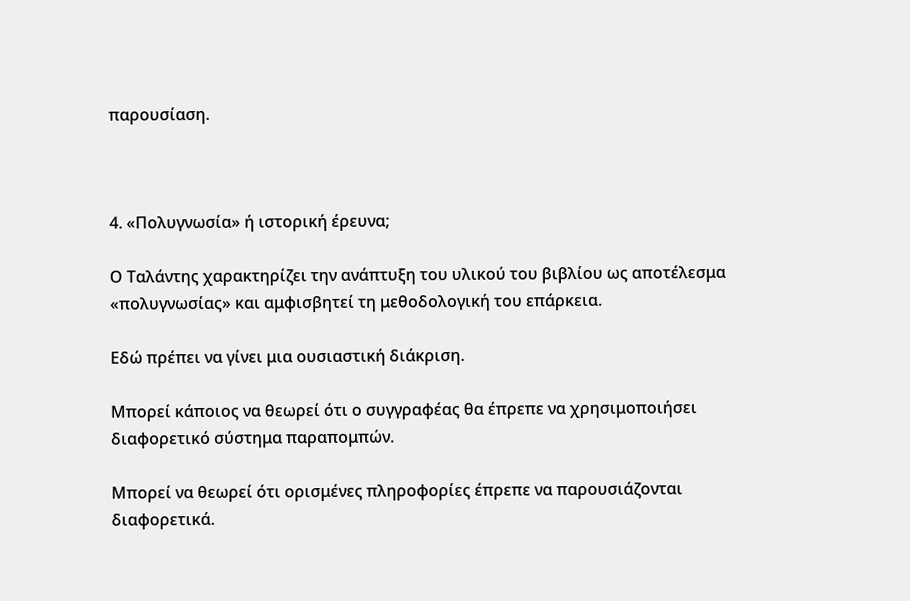παρουσίαση.



4. «Πολυγνωσία» ή ιστορική έρευνα;

Ο Ταλάντης χαρακτηρίζει την ανάπτυξη του υλικού του βιβλίου ως αποτέλεσμα «πολυγνωσίας» και αμφισβητεί τη μεθοδολογική του επάρκεια.

Εδώ πρέπει να γίνει μια ουσιαστική διάκριση.

Μπορεί κάποιος να θεωρεί ότι ο συγγραφέας θα έπρεπε να χρησιμοποιήσει διαφορετικό σύστημα παραπομπών.

Μπορεί να θεωρεί ότι ορισμένες πληροφορίες έπρεπε να παρουσιάζονται διαφορετικά.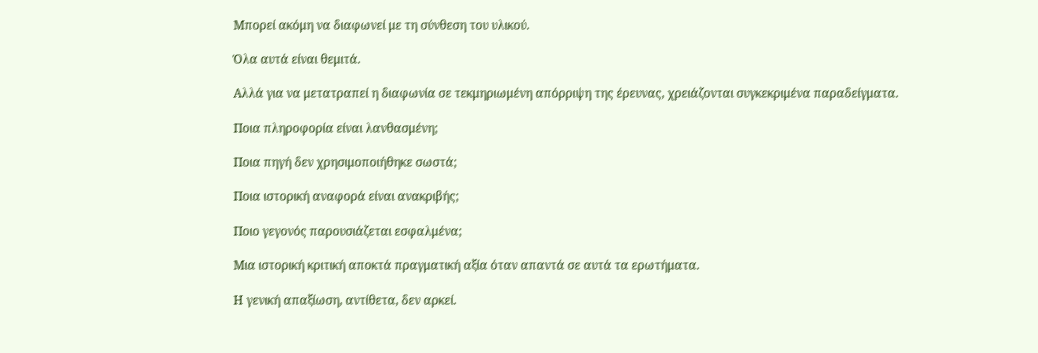Μπορεί ακόμη να διαφωνεί με τη σύνθεση του υλικού.

Όλα αυτά είναι θεμιτά.

Αλλά για να μετατραπεί η διαφωνία σε τεκμηριωμένη απόρριψη της έρευνας, χρειάζονται συγκεκριμένα παραδείγματα.

Ποια πληροφορία είναι λανθασμένη;

Ποια πηγή δεν χρησιμοποιήθηκε σωστά;

Ποια ιστορική αναφορά είναι ανακριβής;

Ποιο γεγονός παρουσιάζεται εσφαλμένα;

Μια ιστορική κριτική αποκτά πραγματική αξία όταν απαντά σε αυτά τα ερωτήματα.

Η γενική απαξίωση, αντίθετα, δεν αρκεί.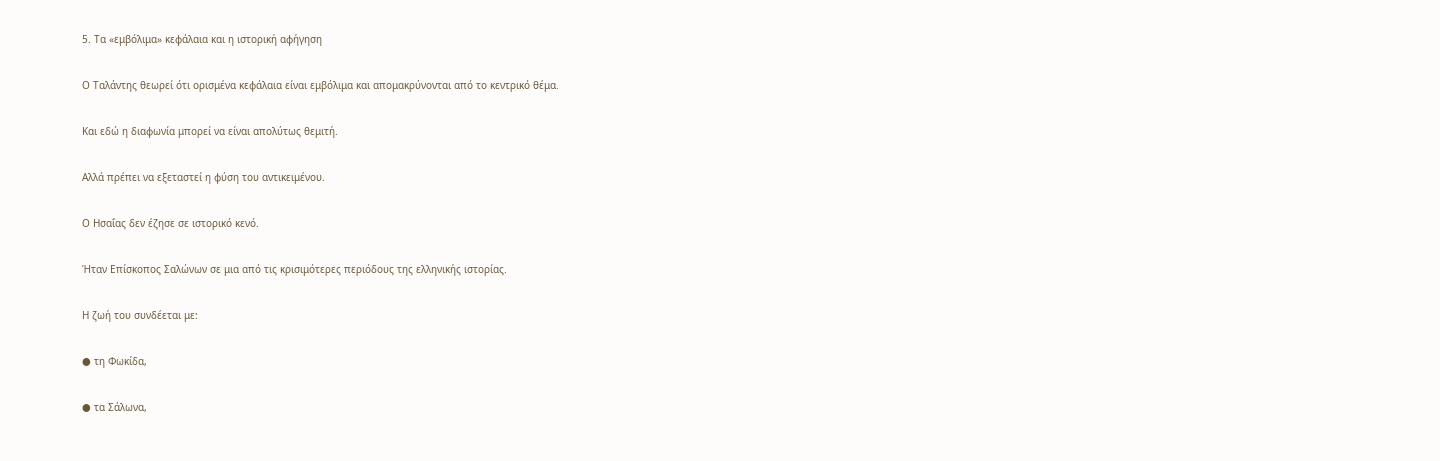5. Τα «εμβόλιμα» κεφάλαια και η ιστορική αφήγηση

Ο Ταλάντης θεωρεί ότι ορισμένα κεφάλαια είναι εμβόλιμα και απομακρύνονται από το κεντρικό θέμα.

Και εδώ η διαφωνία μπορεί να είναι απολύτως θεμιτή.

Αλλά πρέπει να εξεταστεί η φύση του αντικειμένου.

Ο Ησαΐας δεν έζησε σε ιστορικό κενό.

Ήταν Επίσκοπος Σαλώνων σε μια από τις κρισιμότερες περιόδους της ελληνικής ιστορίας.

Η ζωή του συνδέεται με:

● τη Φωκίδα,

● τα Σάλωνα,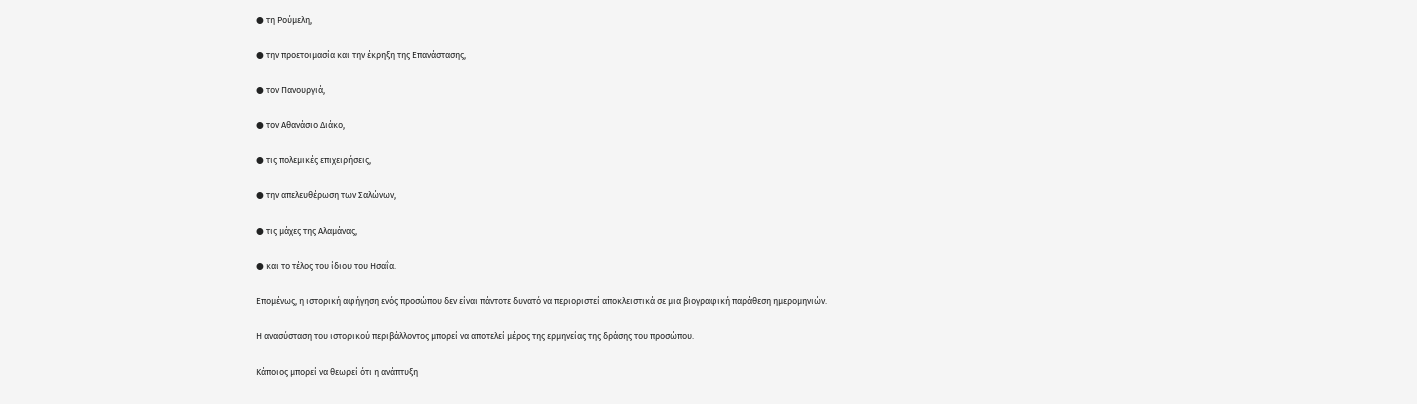● τη Ρούμελη,

● την προετοιμασία και την έκρηξη της Επανάστασης,

● τον Πανουργιά,

● τον Αθανάσιο Διάκο,

● τις πολεμικές επιχειρήσεις,

● την απελευθέρωση των Σαλώνων,

● τις μάχες της Αλαμάνας,

● και το τέλος του ίδιου του Ησαΐα.

Επομένως, η ιστορική αφήγηση ενός προσώπου δεν είναι πάντοτε δυνατό να περιοριστεί αποκλειστικά σε μια βιογραφική παράθεση ημερομηνιών.

Η ανασύσταση του ιστορικού περιβάλλοντος μπορεί να αποτελεί μέρος της ερμηνείας της δράσης του προσώπου.

Κάποιος μπορεί να θεωρεί ότι η ανάπτυξη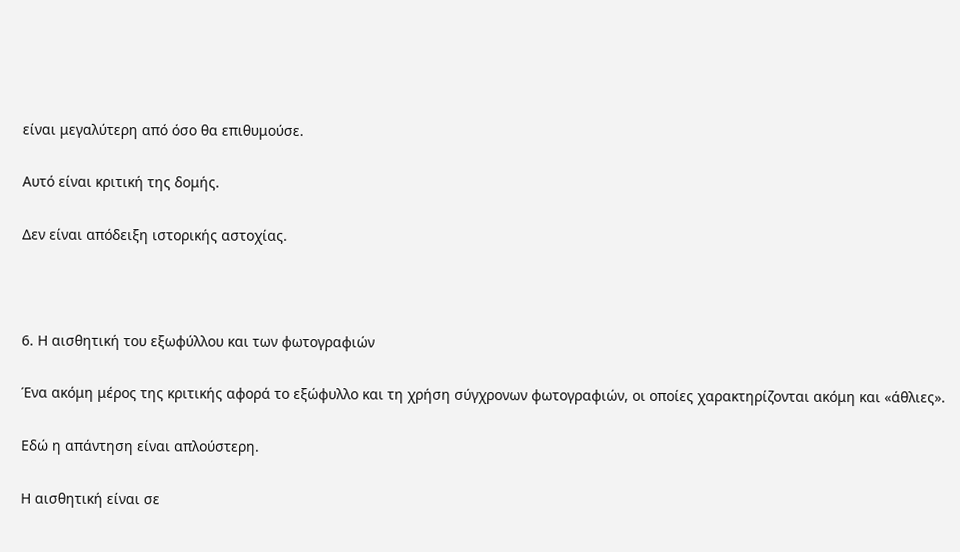είναι μεγαλύτερη από όσο θα επιθυμούσε.

Αυτό είναι κριτική της δομής.

Δεν είναι απόδειξη ιστορικής αστοχίας.



6. Η αισθητική του εξωφύλλου και των φωτογραφιών

Ένα ακόμη μέρος της κριτικής αφορά το εξώφυλλο και τη χρήση σύγχρονων φωτογραφιών, οι οποίες χαρακτηρίζονται ακόμη και «άθλιες».

Εδώ η απάντηση είναι απλούστερη.

Η αισθητική είναι σε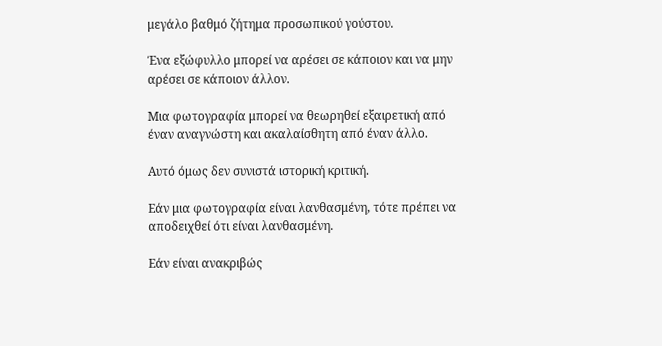μεγάλο βαθμό ζήτημα προσωπικού γούστου.

Ένα εξώφυλλο μπορεί να αρέσει σε κάποιον και να μην αρέσει σε κάποιον άλλον.

Μια φωτογραφία μπορεί να θεωρηθεί εξαιρετική από έναν αναγνώστη και ακαλαίσθητη από έναν άλλο.

Αυτό όμως δεν συνιστά ιστορική κριτική.

Εάν μια φωτογραφία είναι λανθασμένη, τότε πρέπει να αποδειχθεί ότι είναι λανθασμένη.

Εάν είναι ανακριβώς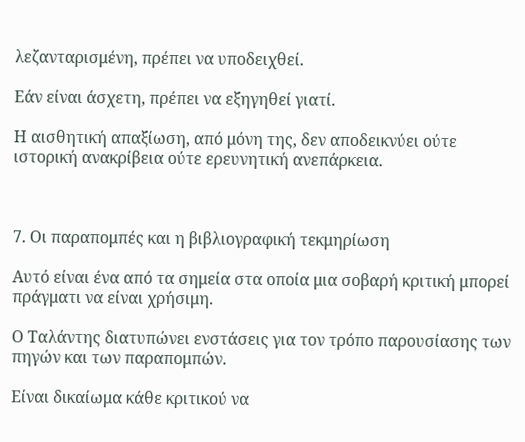λεζανταρισμένη, πρέπει να υποδειχθεί.

Εάν είναι άσχετη, πρέπει να εξηγηθεί γιατί.

Η αισθητική απαξίωση, από μόνη της, δεν αποδεικνύει ούτε ιστορική ανακρίβεια ούτε ερευνητική ανεπάρκεια.



7. Οι παραπομπές και η βιβλιογραφική τεκμηρίωση

Αυτό είναι ένα από τα σημεία στα οποία μια σοβαρή κριτική μπορεί πράγματι να είναι χρήσιμη.

Ο Ταλάντης διατυπώνει ενστάσεις για τον τρόπο παρουσίασης των πηγών και των παραπομπών.

Είναι δικαίωμα κάθε κριτικού να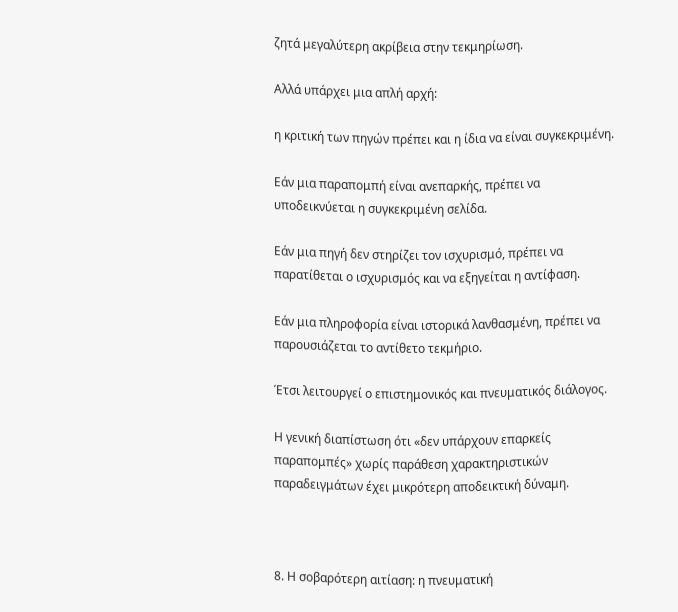ζητά μεγαλύτερη ακρίβεια στην τεκμηρίωση.

Αλλά υπάρχει μια απλή αρχή:

η κριτική των πηγών πρέπει και η ίδια να είναι συγκεκριμένη.

Εάν μια παραπομπή είναι ανεπαρκής, πρέπει να υποδεικνύεται η συγκεκριμένη σελίδα.

Εάν μια πηγή δεν στηρίζει τον ισχυρισμό, πρέπει να παρατίθεται ο ισχυρισμός και να εξηγείται η αντίφαση.

Εάν μια πληροφορία είναι ιστορικά λανθασμένη, πρέπει να παρουσιάζεται το αντίθετο τεκμήριο.

Έτσι λειτουργεί ο επιστημονικός και πνευματικός διάλογος.

Η γενική διαπίστωση ότι «δεν υπάρχουν επαρκείς παραπομπές» χωρίς παράθεση χαρακτηριστικών παραδειγμάτων έχει μικρότερη αποδεικτική δύναμη.



8. Η σοβαρότερη αιτίαση: η πνευματική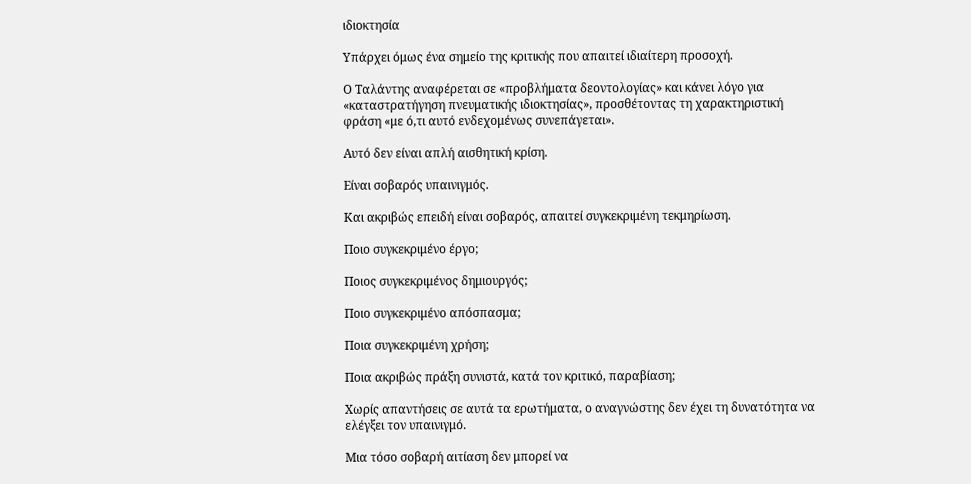ιδιοκτησία

Υπάρχει όμως ένα σημείο της κριτικής που απαιτεί ιδιαίτερη προσοχή.

Ο Ταλάντης αναφέρεται σε «προβλήματα δεοντολογίας» και κάνει λόγο για «καταστρατήγηση πνευματικής ιδιοκτησίας», προσθέτοντας τη χαρακτηριστική φράση «με ό,τι αυτό ενδεχομένως συνεπάγεται».

Αυτό δεν είναι απλή αισθητική κρίση.

Είναι σοβαρός υπαινιγμός.

Και ακριβώς επειδή είναι σοβαρός, απαιτεί συγκεκριμένη τεκμηρίωση.

Ποιο συγκεκριμένο έργο;

Ποιος συγκεκριμένος δημιουργός;

Ποιο συγκεκριμένο απόσπασμα;

Ποια συγκεκριμένη χρήση;

Ποια ακριβώς πράξη συνιστά, κατά τον κριτικό, παραβίαση;

Χωρίς απαντήσεις σε αυτά τα ερωτήματα, ο αναγνώστης δεν έχει τη δυνατότητα να ελέγξει τον υπαινιγμό.

Μια τόσο σοβαρή αιτίαση δεν μπορεί να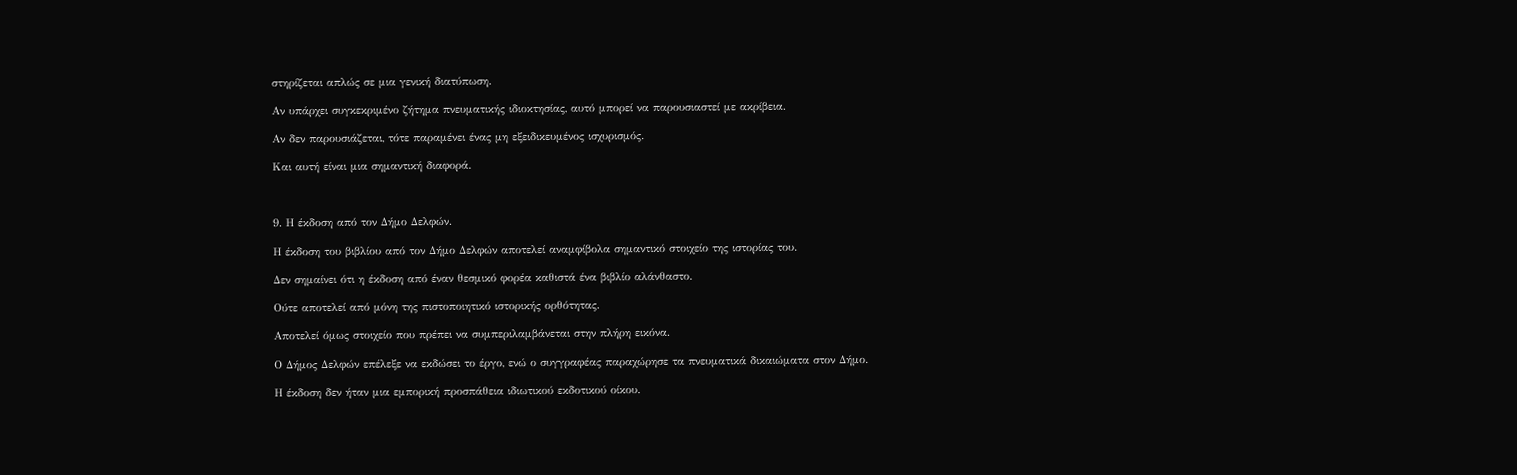στηρίζεται απλώς σε μια γενική διατύπωση.

Αν υπάρχει συγκεκριμένο ζήτημα πνευματικής ιδιοκτησίας, αυτό μπορεί να παρουσιαστεί με ακρίβεια.

Αν δεν παρουσιάζεται, τότε παραμένει ένας μη εξειδικευμένος ισχυρισμός.

Και αυτή είναι μια σημαντική διαφορά.



9. Η έκδοση από τον Δήμο Δελφών.

Η έκδοση του βιβλίου από τον Δήμο Δελφών αποτελεί αναμφίβολα σημαντικό στοιχείο της ιστορίας του.

Δεν σημαίνει ότι η έκδοση από έναν θεσμικό φορέα καθιστά ένα βιβλίο αλάνθαστο.

Ούτε αποτελεί από μόνη της πιστοποιητικό ιστορικής ορθότητας.

Αποτελεί όμως στοιχείο που πρέπει να συμπεριλαμβάνεται στην πλήρη εικόνα.

Ο Δήμος Δελφών επέλεξε να εκδώσει το έργο, ενώ ο συγγραφέας παραχώρησε τα πνευματικά δικαιώματα στον Δήμο.

Η έκδοση δεν ήταν μια εμπορική προσπάθεια ιδιωτικού εκδοτικού οίκου.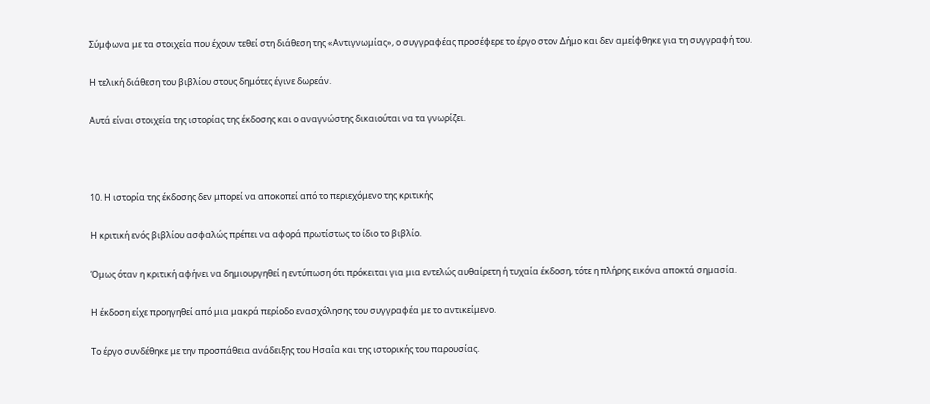Σύμφωνα με τα στοιχεία που έχουν τεθεί στη διάθεση της «Αντιγνωμίας», ο συγγραφέας προσέφερε το έργο στον Δήμο και δεν αμείφθηκε για τη συγγραφή του.

Η τελική διάθεση του βιβλίου στους δημότες έγινε δωρεάν.

Αυτά είναι στοιχεία της ιστορίας της έκδοσης και ο αναγνώστης δικαιούται να τα γνωρίζει.



10. Η ιστορία της έκδοσης δεν μπορεί να αποκοπεί από το περιεχόμενο της κριτικής

Η κριτική ενός βιβλίου ασφαλώς πρέπει να αφορά πρωτίστως το ίδιο το βιβλίο.

Όμως όταν η κριτική αφήνει να δημιουργηθεί η εντύπωση ότι πρόκειται για μια εντελώς αυθαίρετη ή τυχαία έκδοση, τότε η πλήρης εικόνα αποκτά σημασία.

Η έκδοση είχε προηγηθεί από μια μακρά περίοδο ενασχόλησης του συγγραφέα με το αντικείμενο.

Το έργο συνδέθηκε με την προσπάθεια ανάδειξης του Ησαΐα και της ιστορικής του παρουσίας.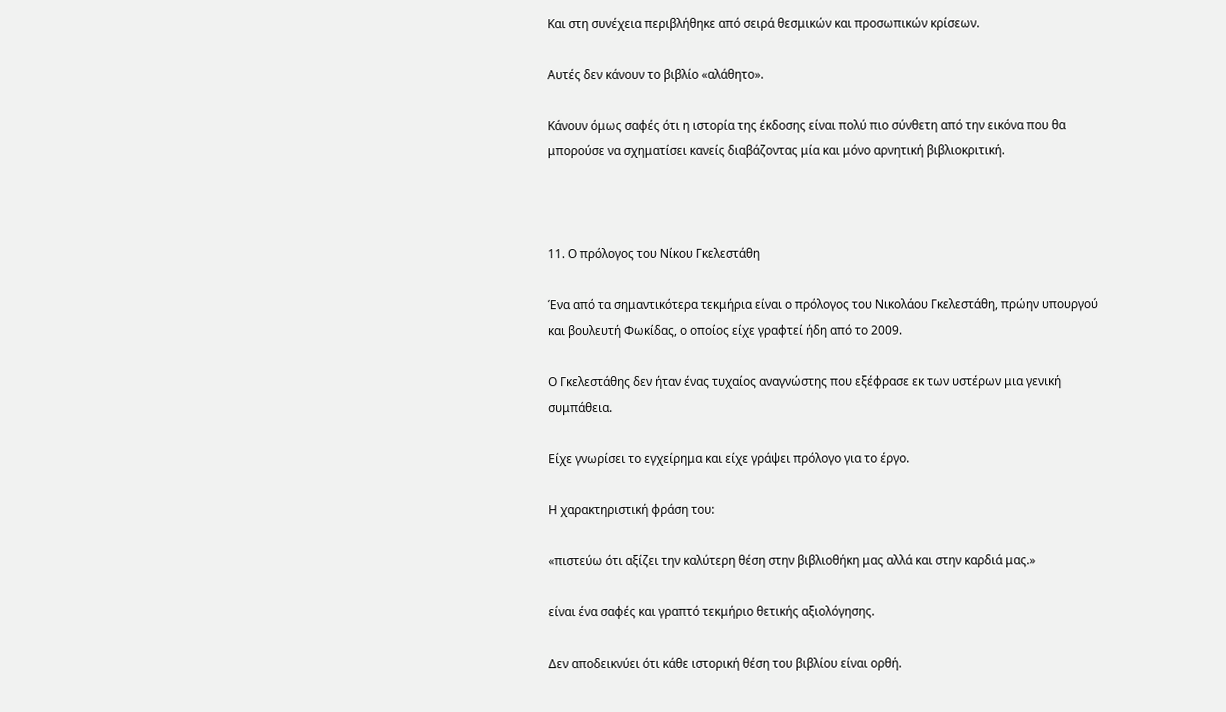Και στη συνέχεια περιβλήθηκε από σειρά θεσμικών και προσωπικών κρίσεων.

Αυτές δεν κάνουν το βιβλίο «αλάθητο».

Κάνουν όμως σαφές ότι η ιστορία της έκδοσης είναι πολύ πιο σύνθετη από την εικόνα που θα μπορούσε να σχηματίσει κανείς διαβάζοντας μία και μόνο αρνητική βιβλιοκριτική.



11. Ο πρόλογος του Νίκου Γκελεστάθη

Ένα από τα σημαντικότερα τεκμήρια είναι ο πρόλογος του Νικολάου Γκελεστάθη, πρώην υπουργού και βουλευτή Φωκίδας, ο οποίος είχε γραφτεί ήδη από το 2009.

Ο Γκελεστάθης δεν ήταν ένας τυχαίος αναγνώστης που εξέφρασε εκ των υστέρων μια γενική συμπάθεια.

Είχε γνωρίσει το εγχείρημα και είχε γράψει πρόλογο για το έργο.

Η χαρακτηριστική φράση του:

«πιστεύω ότι αξίζει την καλύτερη θέση στην βιβλιοθήκη μας αλλά και στην καρδιά μας.»

είναι ένα σαφές και γραπτό τεκμήριο θετικής αξιολόγησης.

Δεν αποδεικνύει ότι κάθε ιστορική θέση του βιβλίου είναι ορθή.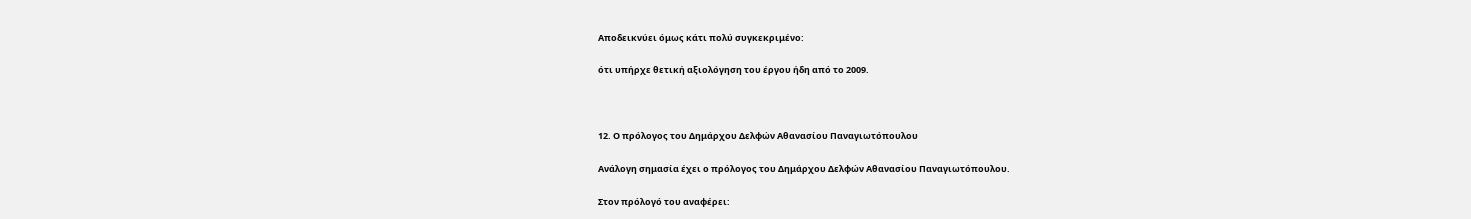Αποδεικνύει όμως κάτι πολύ συγκεκριμένο:

ότι υπήρχε θετική αξιολόγηση του έργου ήδη από το 2009.



12. Ο πρόλογος του Δημάρχου Δελφών Αθανασίου Παναγιωτόπουλου

Ανάλογη σημασία έχει ο πρόλογος του Δημάρχου Δελφών Αθανασίου Παναγιωτόπουλου.

Στον πρόλογό του αναφέρει: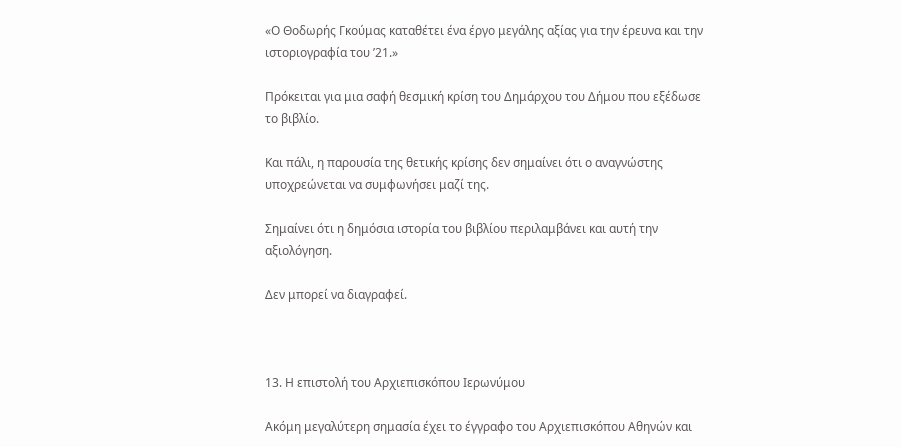«Ο Θοδωρής Γκούμας καταθέτει ένα έργο μεγάλης αξίας για την έρευνα και την ιστοριογραφία του ’21.»

Πρόκειται για μια σαφή θεσμική κρίση του Δημάρχου του Δήμου που εξέδωσε το βιβλίο.

Και πάλι, η παρουσία της θετικής κρίσης δεν σημαίνει ότι ο αναγνώστης υποχρεώνεται να συμφωνήσει μαζί της.

Σημαίνει ότι η δημόσια ιστορία του βιβλίου περιλαμβάνει και αυτή την αξιολόγηση.

Δεν μπορεί να διαγραφεί.



13. Η επιστολή του Αρχιεπισκόπου Ιερωνύμου

Ακόμη μεγαλύτερη σημασία έχει το έγγραφο του Αρχιεπισκόπου Αθηνών και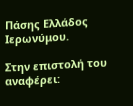Πάσης Ελλάδος Ιερωνύμου.

Στην επιστολή του αναφέρει: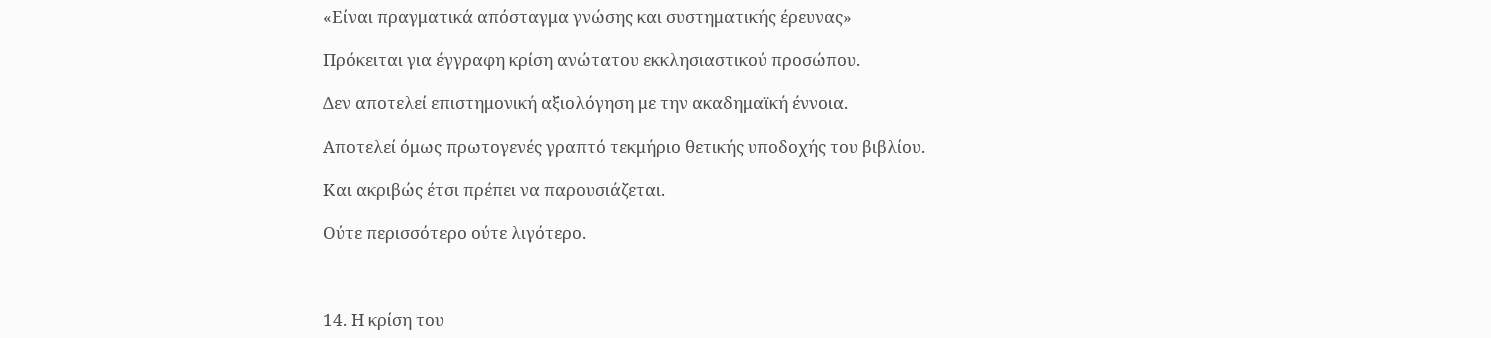«Είναι πραγματικά απόσταγμα γνώσης και συστηματικής έρευνας»

Πρόκειται για έγγραφη κρίση ανώτατου εκκλησιαστικού προσώπου.

Δεν αποτελεί επιστημονική αξιολόγηση με την ακαδημαϊκή έννοια.

Αποτελεί όμως πρωτογενές γραπτό τεκμήριο θετικής υποδοχής του βιβλίου.

Και ακριβώς έτσι πρέπει να παρουσιάζεται.

Ούτε περισσότερο ούτε λιγότερο.



14. Η κρίση του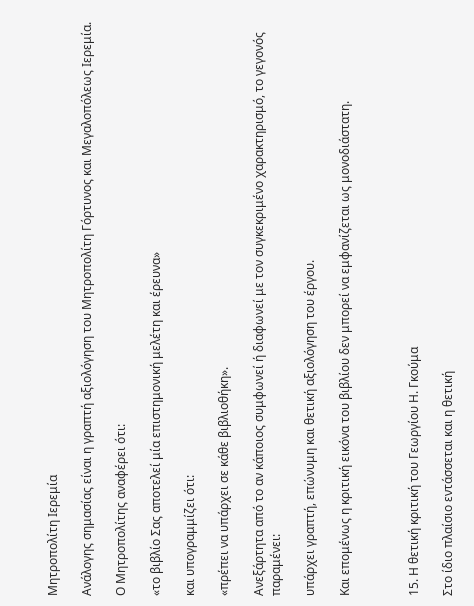Μητροπολίτη Ιερεμία

Ανάλογης σημασίας είναι η γραπτή αξιολόγηση του Μητροπολίτη Γόρτυνος και Μεγαλοπόλεως Ιερεμία.

Ο Μητροπολίτης αναφέρει ότι:

«το βιβλίο Σας αποτελεί μία επιστημονική μελέτη και έρευνα»

και υπογραμμίζει ότι:

«πρέπει να υπάρχει σε κάθε βιβλιοθήκη».

Ανεξάρτητα από το αν κάποιος συμφωνεί ή διαφωνεί με τον συγκεκριμένο χαρακτηρισμό, το γεγονός παραμένει:

υπάρχει γραπτή, επώνυμη και θετική αξιολόγηση του έργου.

Και επομένως η κριτική εικόνα του βιβλίου δεν μπορεί να εμφανίζεται ως μονοδιάστατη.



15. Η θετική κριτική του Γεωργίου Η. Γκούμα

Στο ίδιο πλαίσιο εντάσσεται και η θετική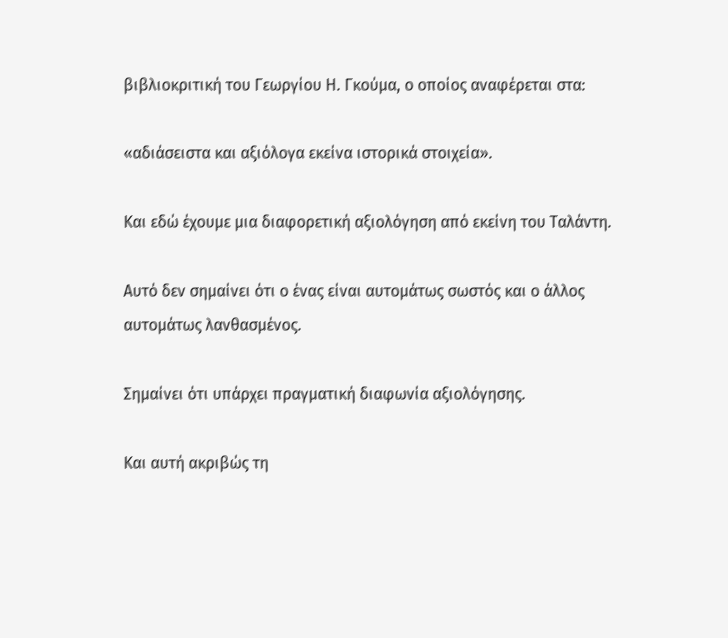βιβλιοκριτική του Γεωργίου Η. Γκούμα, ο οποίος αναφέρεται στα:

«αδιάσειστα και αξιόλογα εκείνα ιστορικά στοιχεία».

Και εδώ έχουμε μια διαφορετική αξιολόγηση από εκείνη του Ταλάντη.

Αυτό δεν σημαίνει ότι ο ένας είναι αυτομάτως σωστός και ο άλλος αυτομάτως λανθασμένος.

Σημαίνει ότι υπάρχει πραγματική διαφωνία αξιολόγησης.

Και αυτή ακριβώς τη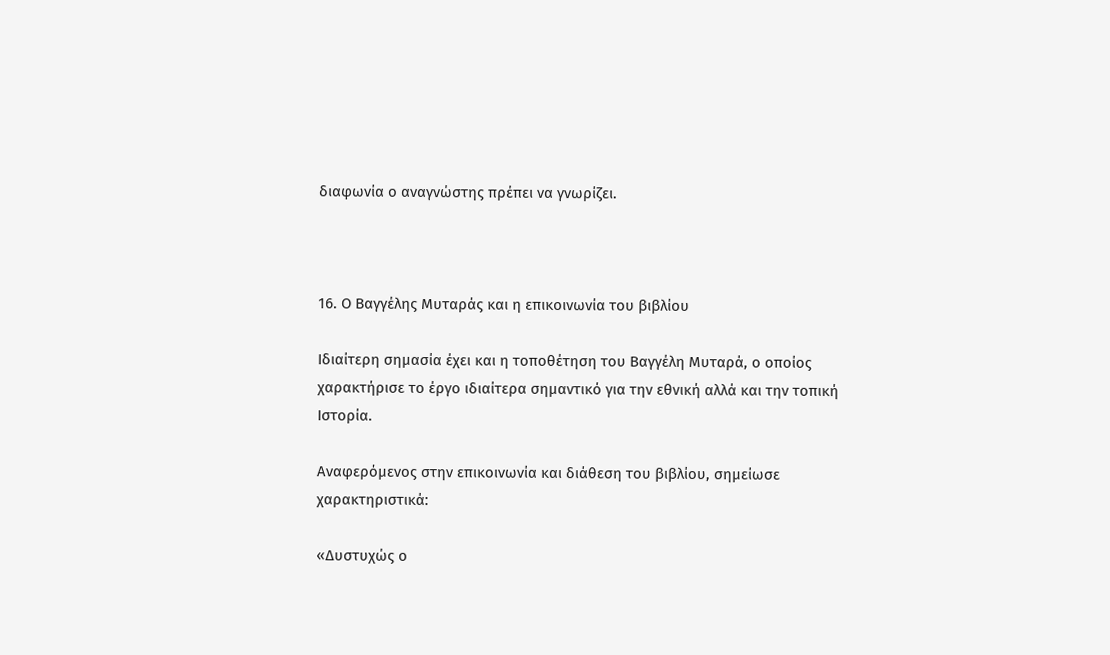διαφωνία ο αναγνώστης πρέπει να γνωρίζει.



16. Ο Βαγγέλης Μυταράς και η επικοινωνία του βιβλίου

Ιδιαίτερη σημασία έχει και η τοποθέτηση του Βαγγέλη Μυταρά, ο οποίος χαρακτήρισε το έργο ιδιαίτερα σημαντικό για την εθνική αλλά και την τοπική Ιστορία.

Αναφερόμενος στην επικοινωνία και διάθεση του βιβλίου, σημείωσε χαρακτηριστικά:

«Δυστυχώς ο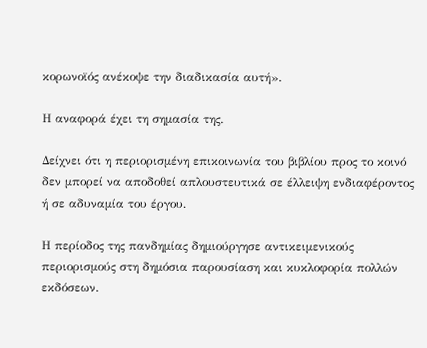κορωνοϊός ανέκοψε την διαδικασία αυτή».

Η αναφορά έχει τη σημασία της.

Δείχνει ότι η περιορισμένη επικοινωνία του βιβλίου προς το κοινό δεν μπορεί να αποδοθεί απλουστευτικά σε έλλειψη ενδιαφέροντος ή σε αδυναμία του έργου.

Η περίοδος της πανδημίας δημιούργησε αντικειμενικούς περιορισμούς στη δημόσια παρουσίαση και κυκλοφορία πολλών εκδόσεων.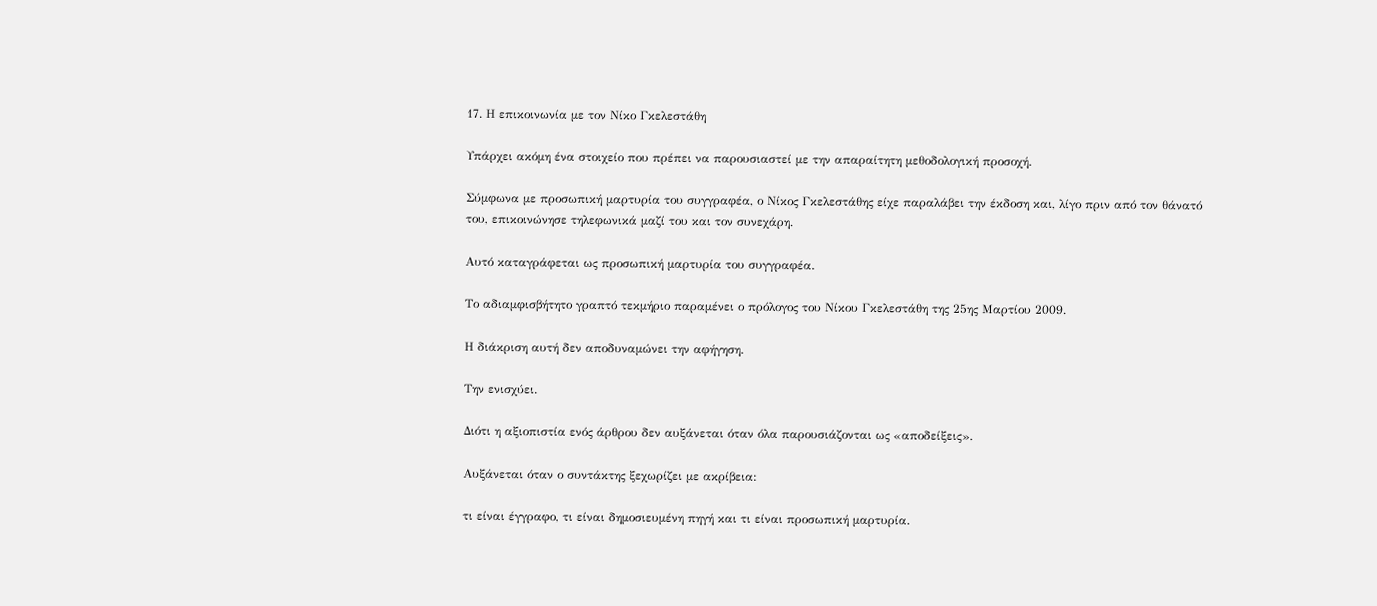17. Η επικοινωνία με τον Νίκο Γκελεστάθη

Υπάρχει ακόμη ένα στοιχείο που πρέπει να παρουσιαστεί με την απαραίτητη μεθοδολογική προσοχή.

Σύμφωνα με προσωπική μαρτυρία του συγγραφέα, ο Νίκος Γκελεστάθης είχε παραλάβει την έκδοση και, λίγο πριν από τον θάνατό του, επικοινώνησε τηλεφωνικά μαζί του και τον συνεχάρη.

Αυτό καταγράφεται ως προσωπική μαρτυρία του συγγραφέα.

Το αδιαμφισβήτητο γραπτό τεκμήριο παραμένει ο πρόλογος του Νίκου Γκελεστάθη της 25ης Μαρτίου 2009.

Η διάκριση αυτή δεν αποδυναμώνει την αφήγηση.

Την ενισχύει.

Διότι η αξιοπιστία ενός άρθρου δεν αυξάνεται όταν όλα παρουσιάζονται ως «αποδείξεις».

Αυξάνεται όταν ο συντάκτης ξεχωρίζει με ακρίβεια:

τι είναι έγγραφο, τι είναι δημοσιευμένη πηγή και τι είναι προσωπική μαρτυρία.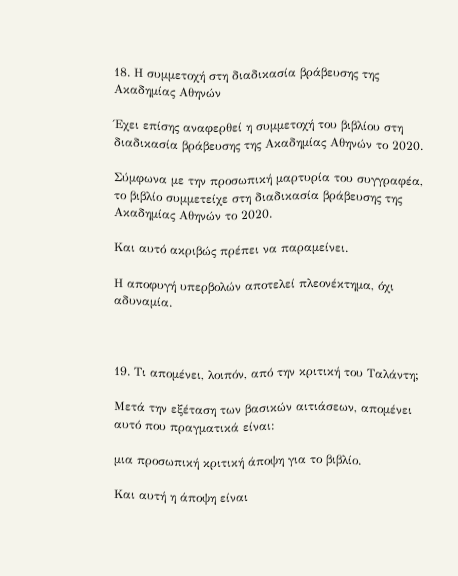18. Η συμμετοχή στη διαδικασία βράβευσης της Ακαδημίας Αθηνών

Έχει επίσης αναφερθεί η συμμετοχή του βιβλίου στη διαδικασία βράβευσης της Ακαδημίας Αθηνών το 2020.

Σύμφωνα με την προσωπική μαρτυρία του συγγραφέα, το βιβλίο συμμετείχε στη διαδικασία βράβευσης της Ακαδημίας Αθηνών το 2020.

Και αυτό ακριβώς πρέπει να παραμείνει.

Η αποφυγή υπερβολών αποτελεί πλεονέκτημα, όχι αδυναμία.



19. Τι απομένει, λοιπόν, από την κριτική του Ταλάντη;

Μετά την εξέταση των βασικών αιτιάσεων, απομένει αυτό που πραγματικά είναι:

μια προσωπική κριτική άποψη για το βιβλίο.

Και αυτή η άποψη είναι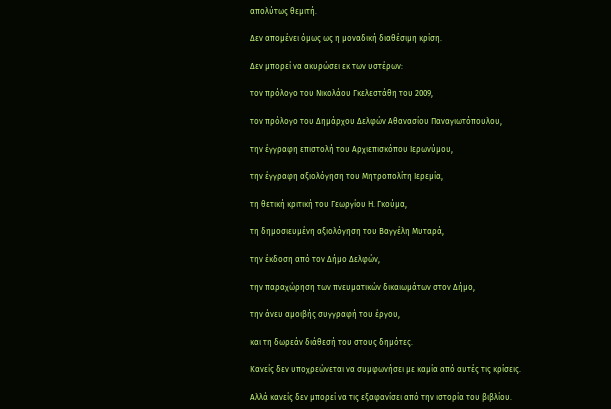απολύτως θεμιτή.

Δεν απομένει όμως ως η μοναδική διαθέσιμη κρίση.

Δεν μπορεί να ακυρώσει εκ των υστέρων:

τον πρόλογο του Νικολάου Γκελεστάθη του 2009,

τον πρόλογο του Δημάρχου Δελφών Αθανασίου Παναγιωτόπουλου,

την έγγραφη επιστολή του Αρχιεπισκόπου Ιερωνύμου,

την έγγραφη αξιολόγηση του Μητροπολίτη Ιερεμία,

τη θετική κριτική του Γεωργίου Η. Γκούμα,

τη δημοσιευμένη αξιολόγηση του Βαγγέλη Μυταρά,

την έκδοση από τον Δήμο Δελφών,

την παραχώρηση των πνευματικών δικαιωμάτων στον Δήμο,

την άνευ αμοιβής συγγραφή του έργου,

και τη δωρεάν διάθεσή του στους δημότες.

Κανείς δεν υποχρεώνεται να συμφωνήσει με καμία από αυτές τις κρίσεις.

Αλλά κανείς δεν μπορεί να τις εξαφανίσει από την ιστορία του βιβλίου.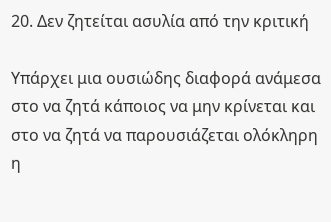20. Δεν ζητείται ασυλία από την κριτική

Υπάρχει μια ουσιώδης διαφορά ανάμεσα στο να ζητά κάποιος να μην κρίνεται και στο να ζητά να παρουσιάζεται ολόκληρη η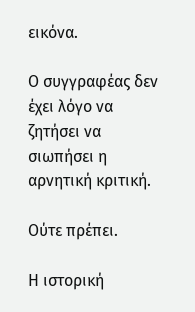εικόνα.

Ο συγγραφέας δεν έχει λόγο να ζητήσει να σιωπήσει η αρνητική κριτική.

Ούτε πρέπει.

Η ιστορική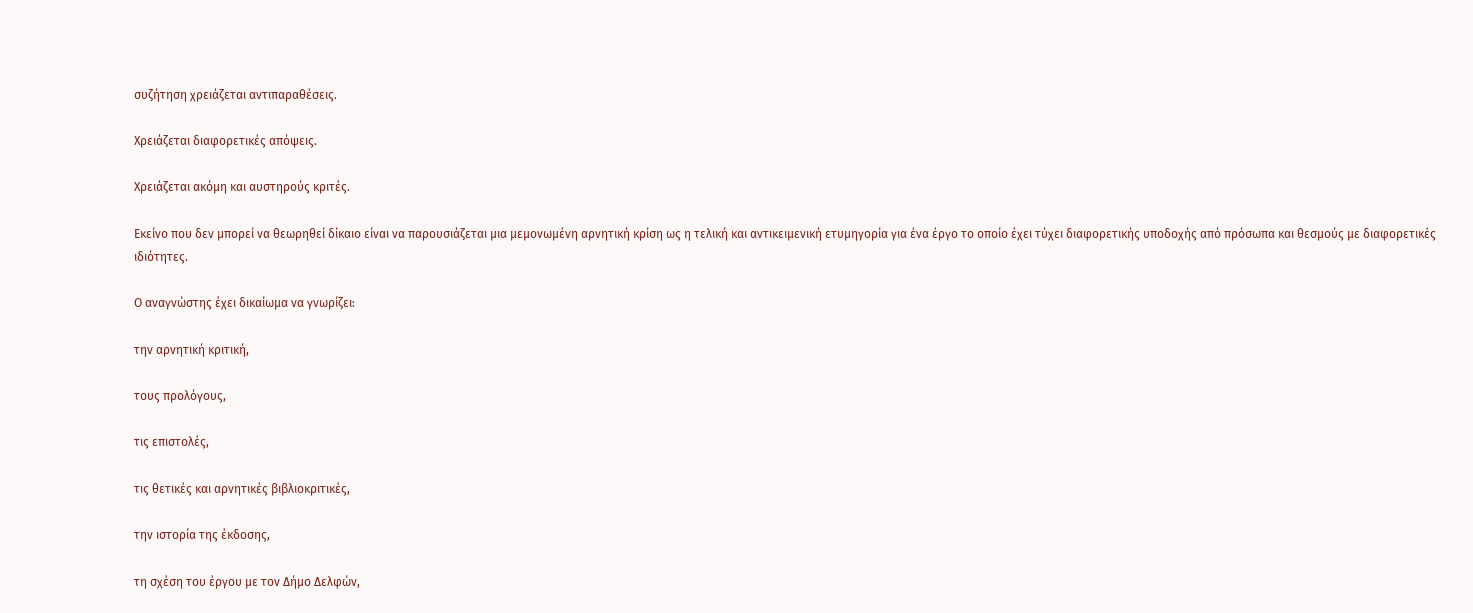συζήτηση χρειάζεται αντιπαραθέσεις.

Χρειάζεται διαφορετικές απόψεις.

Χρειάζεται ακόμη και αυστηρούς κριτές.

Εκείνο που δεν μπορεί να θεωρηθεί δίκαιο είναι να παρουσιάζεται μια μεμονωμένη αρνητική κρίση ως η τελική και αντικειμενική ετυμηγορία για ένα έργο το οποίο έχει τύχει διαφορετικής υποδοχής από πρόσωπα και θεσμούς με διαφορετικές ιδιότητες.

Ο αναγνώστης έχει δικαίωμα να γνωρίζει:

την αρνητική κριτική,

τους προλόγους,

τις επιστολές,

τις θετικές και αρνητικές βιβλιοκριτικές,

την ιστορία της έκδοσης,

τη σχέση του έργου με τον Δήμο Δελφών,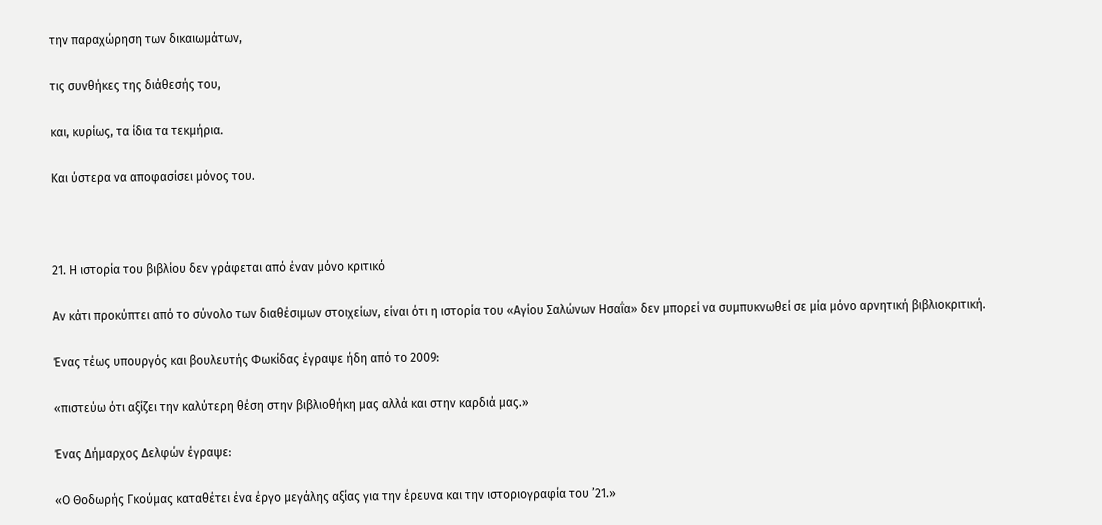την παραχώρηση των δικαιωμάτων,

τις συνθήκες της διάθεσής του,

και, κυρίως, τα ίδια τα τεκμήρια.

Και ύστερα να αποφασίσει μόνος του.



21. Η ιστορία του βιβλίου δεν γράφεται από έναν μόνο κριτικό

Αν κάτι προκύπτει από το σύνολο των διαθέσιμων στοιχείων, είναι ότι η ιστορία του «Αγίου Σαλώνων Ησαΐα» δεν μπορεί να συμπυκνωθεί σε μία μόνο αρνητική βιβλιοκριτική.

Ένας τέως υπουργός και βουλευτής Φωκίδας έγραψε ήδη από το 2009:

«πιστεύω ότι αξίζει την καλύτερη θέση στην βιβλιοθήκη μας αλλά και στην καρδιά μας.»

Ένας Δήμαρχος Δελφών έγραψε:

«Ο Θοδωρής Γκούμας καταθέτει ένα έργο μεγάλης αξίας για την έρευνα και την ιστοριογραφία του ’21.»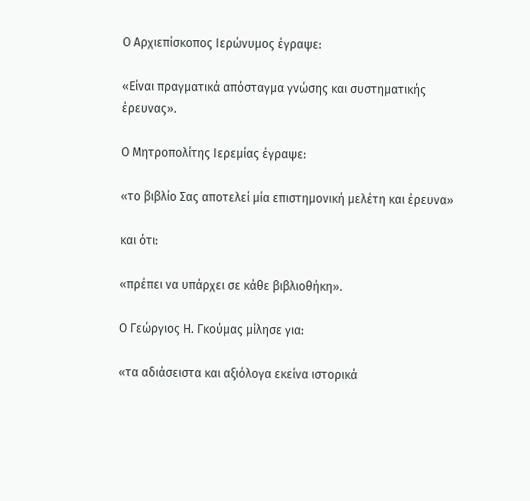Ο Αρχιεπίσκοπος Ιερώνυμος έγραψε:

«Είναι πραγματικά απόσταγμα γνώσης και συστηματικής έρευνας».

Ο Μητροπολίτης Ιερεμίας έγραψε:

«το βιβλίο Σας αποτελεί μία επιστημονική μελέτη και έρευνα»

και ότι:

«πρέπει να υπάρχει σε κάθε βιβλιοθήκη».

Ο Γεώργιος Η. Γκούμας μίλησε για:

«τα αδιάσειστα και αξιόλογα εκείνα ιστορικά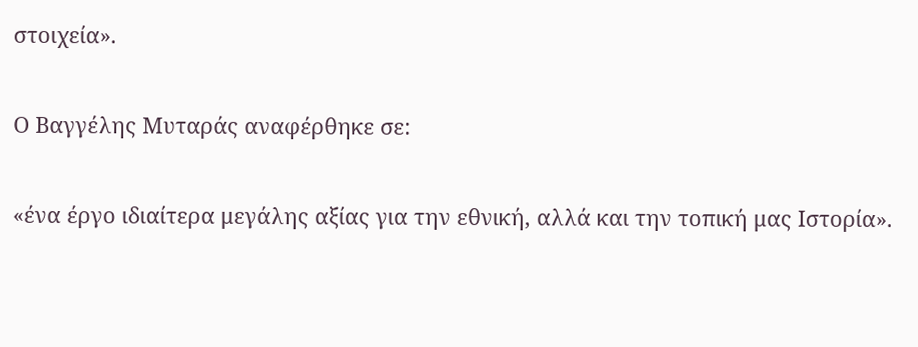στοιχεία».

Ο Βαγγέλης Μυταράς αναφέρθηκε σε:

«ένα έργο ιδιαίτερα μεγάλης αξίας για την εθνική, αλλά και την τοπική μας Ιστορία».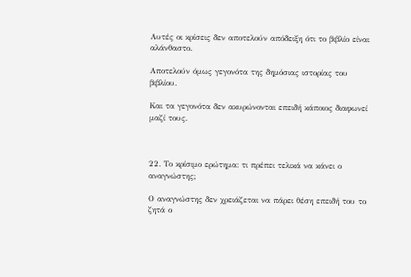Αυτές οι κρίσεις δεν αποτελούν απόδειξη ότι το βιβλίο είναι αλάνθαστο.

Αποτελούν όμως γεγονότα της δημόσιας ιστορίας του βιβλίου.

Και τα γεγονότα δεν ακυρώνονται επειδή κάποιος διαφωνεί μαζί τους.



22. Το κρίσιμο ερώτημα: τι πρέπει τελικά να κάνει ο αναγνώστης;

Ο αναγνώστης δεν χρειάζεται να πάρει θέση επειδή του το ζητά ο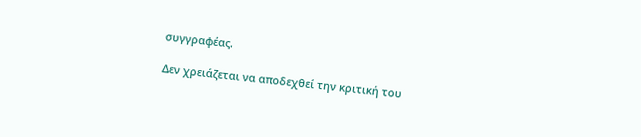συγγραφέας.

Δεν χρειάζεται να αποδεχθεί την κριτική του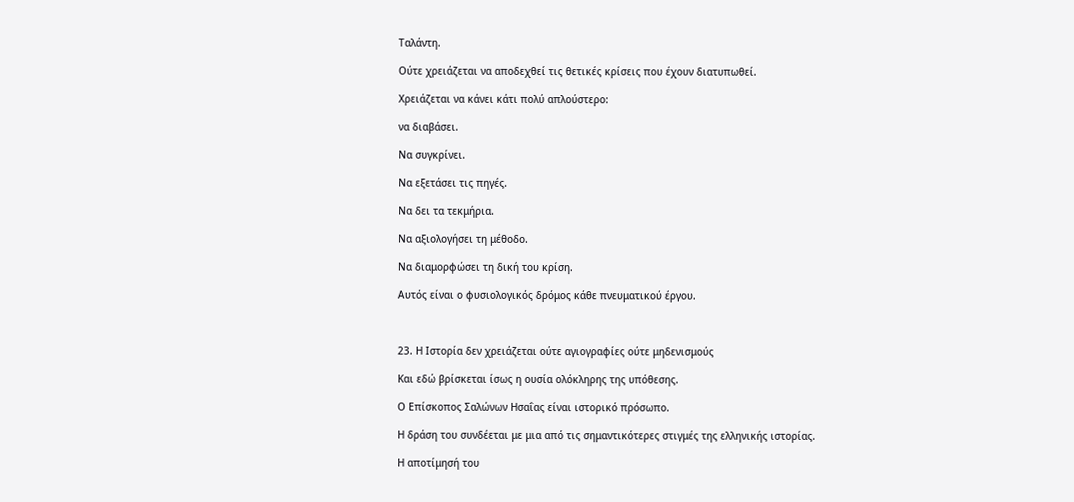Ταλάντη.

Ούτε χρειάζεται να αποδεχθεί τις θετικές κρίσεις που έχουν διατυπωθεί.

Χρειάζεται να κάνει κάτι πολύ απλούστερο:

να διαβάσει.

Να συγκρίνει.

Να εξετάσει τις πηγές.

Να δει τα τεκμήρια.

Να αξιολογήσει τη μέθοδο.

Να διαμορφώσει τη δική του κρίση.

Αυτός είναι ο φυσιολογικός δρόμος κάθε πνευματικού έργου.



23. Η Ιστορία δεν χρειάζεται ούτε αγιογραφίες ούτε μηδενισμούς

Και εδώ βρίσκεται ίσως η ουσία ολόκληρης της υπόθεσης.

Ο Επίσκοπος Σαλώνων Ησαΐας είναι ιστορικό πρόσωπο.

Η δράση του συνδέεται με μια από τις σημαντικότερες στιγμές της ελληνικής ιστορίας.

Η αποτίμησή του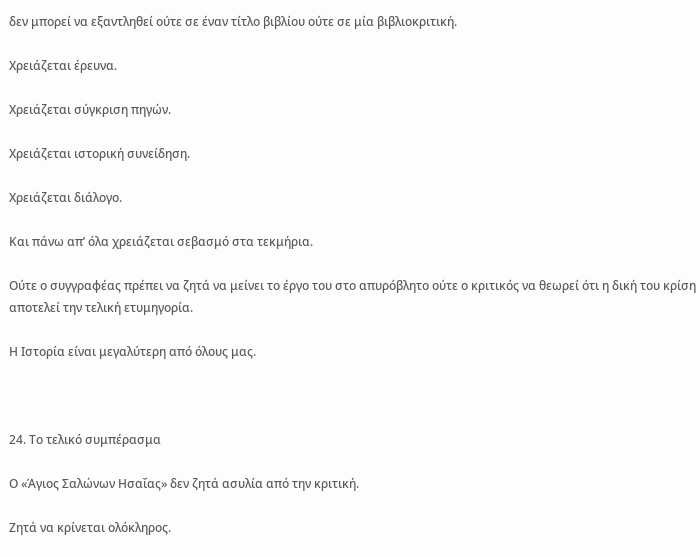δεν μπορεί να εξαντληθεί ούτε σε έναν τίτλο βιβλίου ούτε σε μία βιβλιοκριτική.

Χρειάζεται έρευνα.

Χρειάζεται σύγκριση πηγών.

Χρειάζεται ιστορική συνείδηση.

Χρειάζεται διάλογο.

Και πάνω απ’ όλα χρειάζεται σεβασμό στα τεκμήρια.

Ούτε ο συγγραφέας πρέπει να ζητά να μείνει το έργο του στο απυρόβλητο ούτε ο κριτικός να θεωρεί ότι η δική του κρίση αποτελεί την τελική ετυμηγορία.

Η Ιστορία είναι μεγαλύτερη από όλους μας.



24. Το τελικό συμπέρασμα

Ο «Άγιος Σαλώνων Ησαΐας» δεν ζητά ασυλία από την κριτική.

Ζητά να κρίνεται ολόκληρος.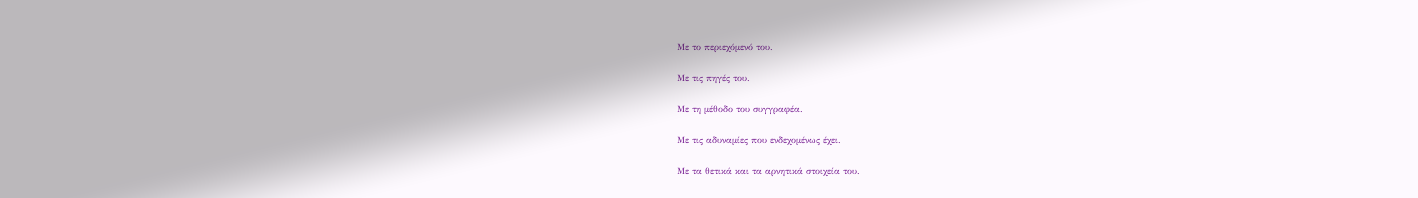Με το περιεχόμενό του.

Με τις πηγές του.

Με τη μέθοδο του συγγραφέα.

Με τις αδυναμίες που ενδεχομένως έχει.

Με τα θετικά και τα αρνητικά στοιχεία του.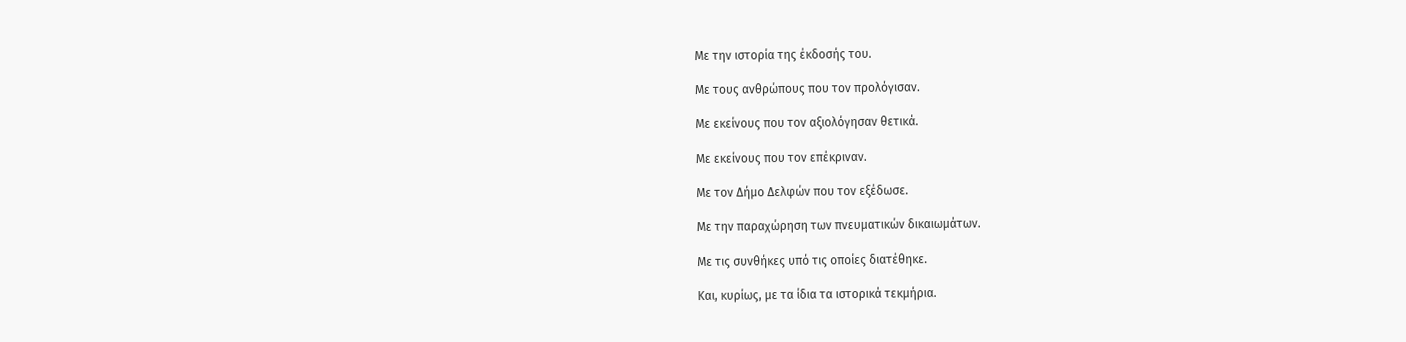Με την ιστορία της έκδοσής του.

Με τους ανθρώπους που τον προλόγισαν.

Με εκείνους που τον αξιολόγησαν θετικά.

Με εκείνους που τον επέκριναν.

Με τον Δήμο Δελφών που τον εξέδωσε.

Με την παραχώρηση των πνευματικών δικαιωμάτων.

Με τις συνθήκες υπό τις οποίες διατέθηκε.

Και, κυρίως, με τα ίδια τα ιστορικά τεκμήρια.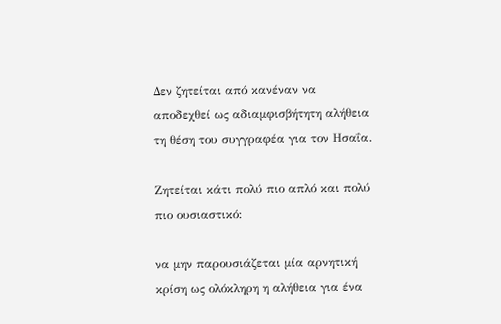Δεν ζητείται από κανέναν να αποδεχθεί ως αδιαμφισβήτητη αλήθεια τη θέση του συγγραφέα για τον Ησαΐα.

Ζητείται κάτι πολύ πιο απλό και πολύ πιο ουσιαστικό:

να μην παρουσιάζεται μία αρνητική κρίση ως ολόκληρη η αλήθεια για ένα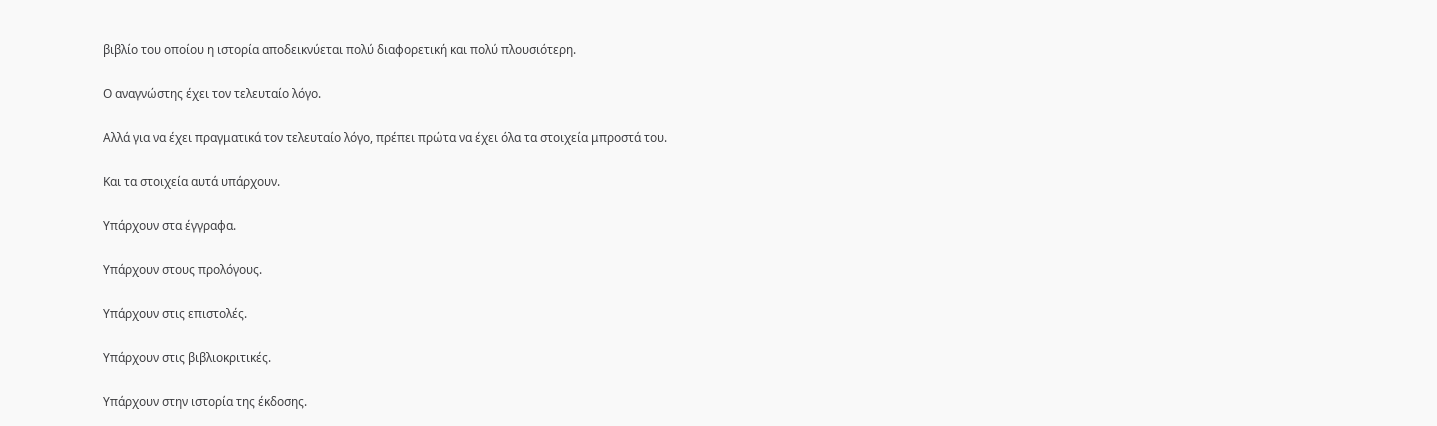βιβλίο του οποίου η ιστορία αποδεικνύεται πολύ διαφορετική και πολύ πλουσιότερη.

Ο αναγνώστης έχει τον τελευταίο λόγο.

Αλλά για να έχει πραγματικά τον τελευταίο λόγο, πρέπει πρώτα να έχει όλα τα στοιχεία μπροστά του.

Και τα στοιχεία αυτά υπάρχουν.

Υπάρχουν στα έγγραφα.

Υπάρχουν στους προλόγους.

Υπάρχουν στις επιστολές.

Υπάρχουν στις βιβλιοκριτικές.

Υπάρχουν στην ιστορία της έκδοσης.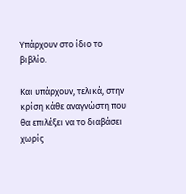Υπάρχουν στο ίδιο το βιβλίο.

Και υπάρχουν, τελικά, στην κρίση κάθε αναγνώστη που θα επιλέξει να το διαβάσει χωρίς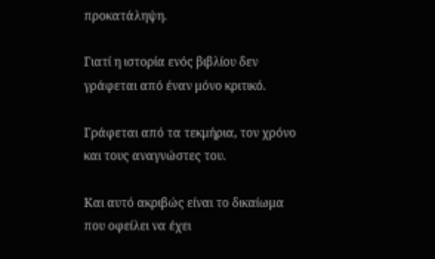προκατάληψη.

Γιατί η ιστορία ενός βιβλίου δεν γράφεται από έναν μόνο κριτικό.

Γράφεται από τα τεκμήρια, τον χρόνο και τους αναγνώστες του.

Και αυτό ακριβώς είναι το δικαίωμα που οφείλει να έχει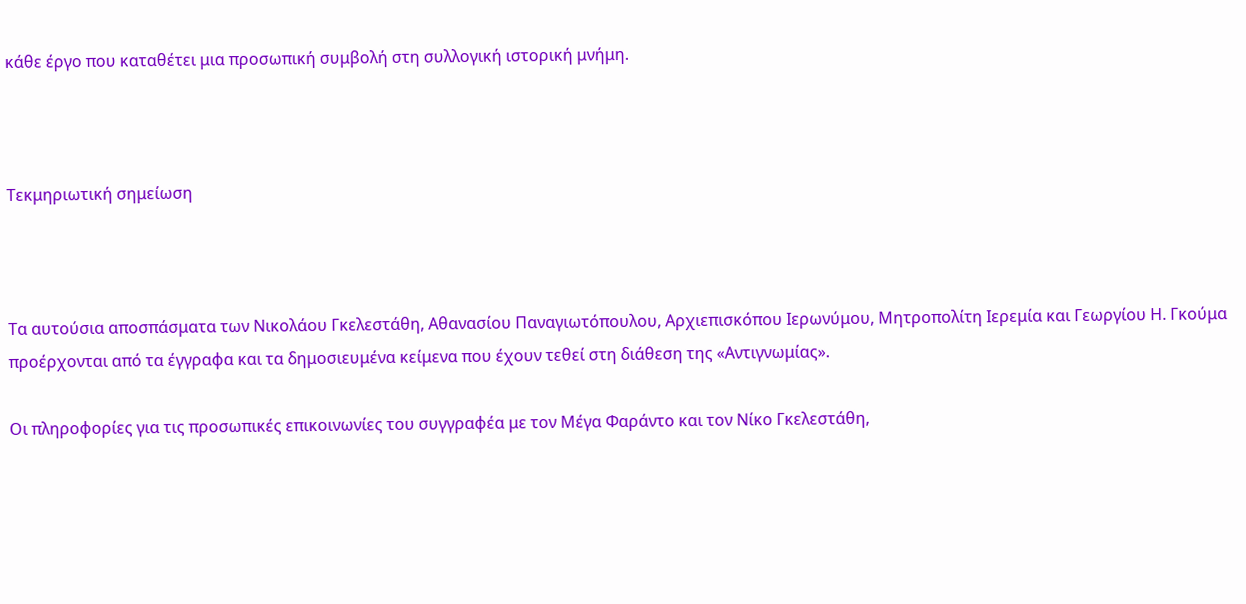κάθε έργο που καταθέτει μια προσωπική συμβολή στη συλλογική ιστορική μνήμη.



Τεκμηριωτική σημείωση



Τα αυτούσια αποσπάσματα των Νικολάου Γκελεστάθη, Αθανασίου Παναγιωτόπουλου, Αρχιεπισκόπου Ιερωνύμου, Μητροπολίτη Ιερεμία και Γεωργίου Η. Γκούμα προέρχονται από τα έγγραφα και τα δημοσιευμένα κείμενα που έχουν τεθεί στη διάθεση της «Αντιγνωμίας».

Οι πληροφορίες για τις προσωπικές επικοινωνίες του συγγραφέα με τον Μέγα Φαράντο και τον Νίκο Γκελεστάθη,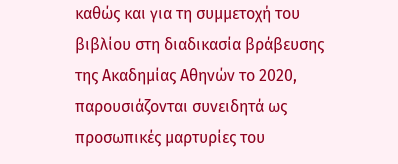καθώς και για τη συμμετοχή του βιβλίου στη διαδικασία βράβευσης της Ακαδημίας Αθηνών το 2020, παρουσιάζονται συνειδητά ως προσωπικές μαρτυρίες του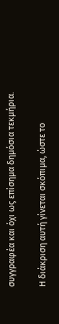συγγραφέα και όχι ως επίσημα δημόσια τεκμήρια.

Η διάκριση αυτή γίνεται σκόπιμα, ώστε το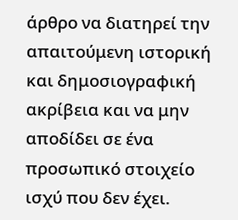άρθρο να διατηρεί την απαιτούμενη ιστορική και δημοσιογραφική ακρίβεια και να μην αποδίδει σε ένα προσωπικό στοιχείο ισχύ που δεν έχει.